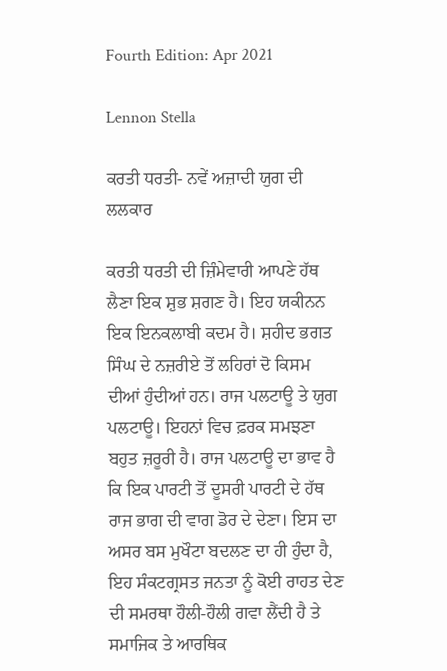Fourth Edition: Apr 2021

Lennon Stella

ਕਰਤੀ ਧਰਤੀ- ਨਵੇਂ ਅਜ਼ਾਦੀ ਯੁਗ ਦੀ ਲਲਕਾਰ

ਕਰਤੀ ਧਰਤੀ ਦੀ ਜ਼ਿੰਮੇਵਾਰੀ ਆਪਣੇ ਹੱਥ ਲੈਣਾ ਇਕ ਸ਼ੁਭ ਸ਼ਗਣ ਹੈ। ਇਹ ਯਕੀਨਨ ਇਕ ਇਨਕਲਾਬੀ ਕਦਮ ਹੈ। ਸ਼ਹੀਦ ਭਗਤ ਸਿੰਘ ਦੇ ਨਜ਼ਰੀਏ ਤੋਂ ਲਹਿਰਾਂ ਦੋ ਕਿਸਮ ਦੀਆਂ ਹੁੰਦੀਆਂ ਹਨ। ਰਾਜ ਪਲਟਾਊ ਤੇ ਯੁਗ ਪਲਟਾਊ। ਇਹਨਾਂ ਵਿਚ ਫ਼ਰਕ ਸਮਝਣਾ ਬਹੁਤ ਜ਼ਰੂਰੀ ਹੈ। ਰਾਜ ਪਲਟਾਊ ਦਾ ਭਾਵ ਹੈ ਕਿ ਇਕ ਪਾਰਟੀ ਤੋਂ ਦੂਸਰੀ ਪਾਰਟੀ ਦੇ ਹੱਥ ਰਾਜ ਭਾਗ ਦੀ ਵਾਗ ਡੋਰ ਦੇ ਦੇਣਾ। ਇਸ ਦਾ ਅਸਰ ਬਸ ਮੁਖੌਟਾ ਬਦਲਣ ਦਾ ਹੀ ਹੁੰਦਾ ਹੈ, ਇਹ ਸੰਕਟਗ੍ਰਸਤ ਜਨਤਾ ਨੂੰ ਕੋਈ ਰਾਹਤ ਦੇਣ ਦੀ ਸਮਰਥਾ ਹੌਲੀ-ਹੌਲੀ ਗਵਾ ਲੈਂਦੀ ਹੈ ਤੇ ਸਮਾਜਿਕ ਤੇ ਆਰਥਿਕ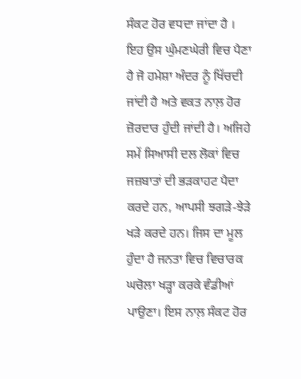ਸੰਕਟ ਹੋਰ ਵਧਦਾ ਜਾਂਦਾ ਹੈ । ਇਹ ਉਸ ਘੁੰਮਣਘੇਰੀ ਵਿਚ ਪੈਣਾ ਹੈ ਜੋ ਹਮੇਸ਼ਾ ਅੰਦਰ ਨੂੰ ਖਿੱਚਦੀ ਜਾਂਦੀ ਹੈ ਅਤੇ ਵਕਤ ਨਾਲ਼ ਹੋਰ ਜ਼ੋਰਦਾਰ ਹੁੰਦੀ ਜਾਂਦੀ ਹੈ। ਅਜਿਹੇ ਸਮੇਂ ਸਿਆਸੀ ਦਲ ਲੋਕਾਂ ਵਿਚ ਜਜ਼ਬਾਤਾਂ ਦੀ ਭੜਕਾਹਟ ਪੈਦਾ ਕਰਦੇ ਹਨ, ਆਪਸੀ ਝਗੜੇ-ਝੇੜੇ ਖੜੇ ਕਰਦੇ ਹਨ। ਜਿਸ ਦਾ ਮੂਲ ਹੁੰਦਾ ਹੈ ਜਨਤਾ ਵਿਚ ਵਿਚਾਰਕ ਘਚੋਲਾ ਖੜ੍ਹਾ ਕਰਕੇ ਵੰਡੀਆਂ ਪਾਉਣਾ। ਇਸ ਨਾਲ਼ ਸੰਕਟ ਹੋਰ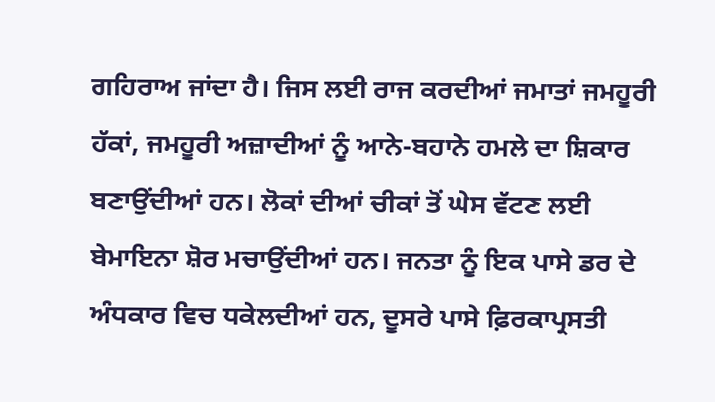ਗਹਿਰਾਅ ਜਾਂਦਾ ਹੈ। ਜਿਸ ਲਈ ਰਾਜ ਕਰਦੀਆਂ ਜਮਾਤਾਂ ਜਮਹੂਰੀ ਹੱਕਾਂ, ਜਮਹੂਰੀ ਅਜ਼ਾਦੀਆਂ ਨੂੰ ਆਨੇ-ਬਹਾਨੇ ਹਮਲੇ ਦਾ ਸ਼ਿਕਾਰ ਬਣਾਉਂਦੀਆਂ ਹਨ। ਲੋਕਾਂ ਦੀਆਂ ਚੀਕਾਂ ਤੋਂ ਘੇਸ ਵੱਟਣ ਲਈ ਬੇਮਾਇਨਾ ਸ਼ੋਰ ਮਚਾਉਂਦੀਆਂ ਹਨ। ਜਨਤਾ ਨੂੰ ਇਕ ਪਾਸੇ ਡਰ ਦੇ ਅੰਧਕਾਰ ਵਿਚ ਧਕੇਲਦੀਆਂ ਹਨ, ਦੂਸਰੇ ਪਾਸੇ ਫ਼ਿਰਕਾਪ੍ਰਸਤੀ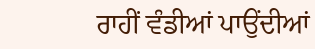ਰਾਹੀਂ ਵੰਡੀਆਂ ਪਾਉਂਦੀਆਂ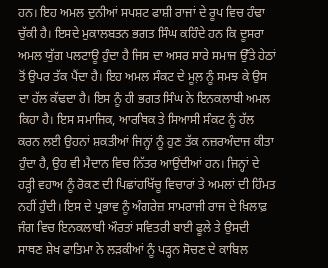ਹਨ। ਇਹ ਅਮਲ ਦੁਨੀਆਂ ਸਪਸ਼ਟ ਫਾਸ਼ੀ ਰਾਜਾਂ ਦੇ ਰੂਪ ਵਿਚ ਹੰਢਾ ਚੁੱਕੀ ਹੈ। ਇਸਦੇ ਮੁਕਾਲਬਤਨ ਭਗਤ ਸਿੰਘ ਕਹਿੰਦੇ ਹਨ ਕਿ ਦੂਸਰਾ ਅਮਲ ਯੁੱਗ ਪਲਟਾਊ ਹੁੰਦਾ ਹੈ ਜਿਸ ਦਾ ਅਸਰ ਸਾਰੇ ਸਮਾਜ ਉੱਤੇ ਹੇਠਾਂ ਤੋਂ ਉਪਰ ਤੱਕ ਪੈਂਦਾ ਹੈ। ਇਹ ਅਮਲ ਸੰਕਟ ਦੇ ਮੂਲ਼ ਨੂੰ ਸਮਝ ਕੇ ਉਸ ਦਾ ਹੱਲ ਕੱਢਦਾ ਹੈ। ਇਸ ਨੂੰ ਹੀ ਭਗਤ ਸਿੰਘ ਨੇ ਇਨਕਲਾਬੀ ਅਮਲ ਕਿਹਾ ਹੈ। ਇਸ ਸਮਾਜਿਕ, ਆਰਥਿਕ ਤੇ ਸਿਆਸੀ ਸੰਕਟ ਨੂੰ ਹੱਲ ਕਰਨ ਲਈ ਉਹਨਾਂ ਸ਼ਕਤੀਆਂ ਜਿਨ੍ਹਾਂ ਨੂੰ ਹੁਣ ਤੱਕ ਨਜ਼ਰਅੰਦਾਜ ਕੀਤਾ ਹੁੰਦਾ ਹੈ, ਉਹ ਵੀ ਮੈਦਾਨ ਵਿਚ ਨਿੱਤਰ ਆਉਂਦੀਆਂ ਹਨ। ਜਿਨ੍ਹਾਂ ਦੇ ਹੜ੍ਹੀ ਵਹਾਅ ਨੂੰ ਰੋਕਣ ਦੀ ਪਿਛਾਂਹਖਿੱਚੂ ਵਿਚਾਰਾਂ ਤੇ ਅਮਲਾਂ ਦੀ ਹਿੰਮਤ ਨਹੀਂ ਹੁੰਦੀ। ਇਸ ਦੇ ਪ੍ਰਭਾਵ ਨੂੰ ਅੰਗਰੇਜ਼ ਸਾਮਰਾਜੀ ਰਾਜ ਦੇ ਖ਼ਿਲਾਫ਼ ਜੰਗ ਵਿਚ ਇਨਕਲਾਬੀ ਔਰਤਾਂ ਸਵਿਤਰੀ ਬਾਈ ਫੂਲੇ ਤੇ ਉਸਦੀ ਸਾਥਣ ਸ਼ੇਖ ਫਾਤਿਮਾ ਨੇ ਲੜਕੀਆਂ ਨੂੰ ਪੜ੍ਹਨ ਸੋਚਣ ਦੇ ਕਾਬਿਲ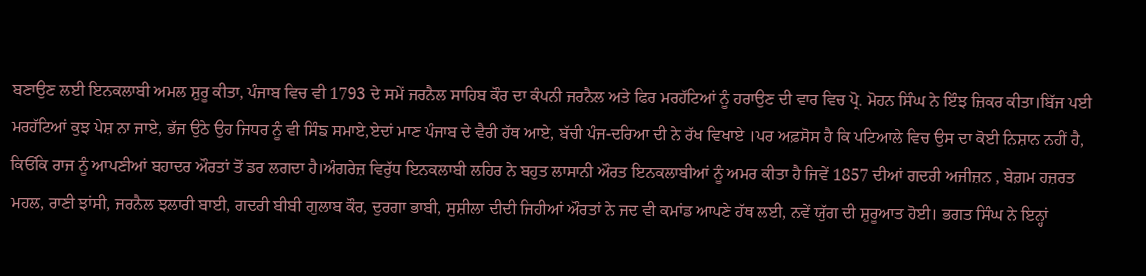ਬਣਾਉਣ ਲਈ ਇਨਕਲਾਬੀ ਅਮਲ ਸ਼ੁਰੂ ਕੀਤਾ, ਪੰਜਾਬ ਵਿਚ ਵੀ 1793 ਦੇ ਸਮੇਂ ਜਰਨੈਲ ਸਾਹਿਬ ਕੌਰ ਦਾ ਕੰਪਨੀ ਜਰਨੈਲ ਅਤੇ ਫਿਰ ਮਰਹੱਟਿਆਂ ਨੂੰ ਹਰਾਉਣ ਦੀ ਵਾਰ ਵਿਚ ਪ੍ਰੋ. ਮੋਹਨ ਸਿੰਘ ਨੇ ਇੰਝ ਜ਼ਿਕਰ ਕੀਤਾ।ਬਿੱਜ ਪਈ ਮਰਹੱਟਿਆਂ ਕੁਝ ਪੇਸ਼ ਨਾ ਜਾਏ, ਭੱਜ ਉਠੇ ਉਹ ਜਿਧਰ ਨੂੰ ਵੀ ਸਿੰਙ ਸਮਾਏ,ਏਦਾਂ ਮਾਣ ਪੰਜਾਬ ਦੇ ਵੈਰੀ ਹੱਥ ਆਏ, ਬੱਚੀ ਪੰਜ-ਦਰਿਆ ਦੀ ਨੇ ਰੱਖ ਵਿਖਾਏ ।ਪਰ ਅਫ਼ਸੋਸ ਹੈ ਕਿ ਪਟਿਆਲੇ ਵਿਚ ਉਸ ਦਾ ਕੋਈ ਨਿਸ਼ਾਨ ਨਹੀਂ ਹੈ, ਕਿਓਂਕਿ ਰਾਜ ਨੂੰ ਆਪਣੀਆਂ ਬਹਾਦਰ ਔਰਤਾਂ ਤੋਂ ਡਰ ਲਗਦਾ ਹੈ।ਅੰਗਰੇਜ਼ ਵਿਰੁੱਧ ਇਨਕਲਾਬੀ ਲਹਿਰ ਨੇ ਬਹੁਤ ਲਾਸਾਨੀ ਔਰਤ ਇਨਕਲਾਬੀਆਂ ਨੂੰ ਅਮਰ ਕੀਤਾ ਹੈ ਜਿਵੇਂ 1857 ਦੀਆਂ ਗਦਰੀ ਅਜੀਜ਼ਨ , ਬੇਗ਼ਮ ਹਜ਼ਰਤ ਮਹਲ, ਰਾਣੀ ਝਾਂਸੀ, ਜਰਨੈਲ ਝਲਾਰੀ ਬਾਈ, ਗਦਰੀ ਬੀਬੀ ਗੁਲਾਬ ਕੌਰ, ਦੁਰਗਾ ਭਾਬੀ, ਸੁਸ਼ੀਲਾ ਦੀਦੀ ਜਿਹੀਆਂ ਔਰਤਾਂ ਨੇ ਜਦ ਵੀ ਕਮਾਂਡ ਆਪਣੇ ਹੱਥ ਲਈ, ਨਵੇਂ ਯੁੱਗ ਦੀ ਸ਼ੁਰੂਆਤ ਹੋਈ। ਭਗਤ ਸਿੰਘ ਨੇ ਇਨ੍ਹਾਂ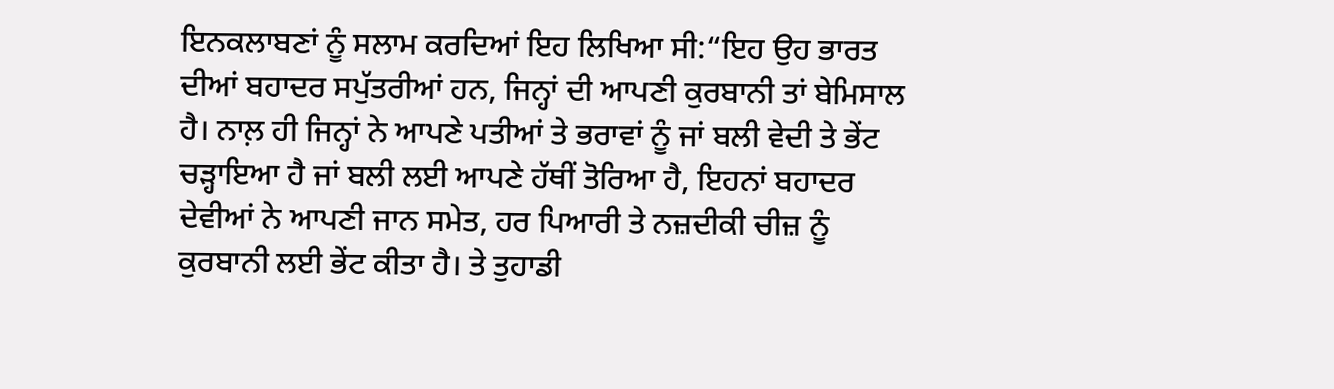ਇਨਕਲਾਬਣਾਂ ਨੂੰ ਸਲਾਮ ਕਰਦਿਆਂ ਇਹ ਲਿਖਿਆ ਸੀ:“ਇਹ ਉਹ ਭਾਰਤ ਦੀਆਂ ਬਹਾਦਰ ਸਪੁੱਤਰੀਆਂ ਹਨ, ਜਿਨ੍ਹਾਂ ਦੀ ਆਪਣੀ ਕੁਰਬਾਨੀ ਤਾਂ ਬੇਮਿਸਾਲ ਹੈ। ਨਾਲ਼ ਹੀ ਜਿਨ੍ਹਾਂ ਨੇ ਆਪਣੇ ਪਤੀਆਂ ਤੇ ਭਰਾਵਾਂ ਨੂੰ ਜਾਂ ਬਲੀ ਵੇਦੀ ਤੇ ਭੇਂਟ ਚੜ੍ਹਾਇਆ ਹੈ ਜਾਂ ਬਲੀ ਲਈ ਆਪਣੇ ਹੱਥੀਂ ਤੋਰਿਆ ਹੈ, ਇਹਨਾਂ ਬਹਾਦਰ ਦੇਵੀਆਂ ਨੇ ਆਪਣੀ ਜਾਨ ਸਮੇਤ, ਹਰ ਪਿਆਰੀ ਤੇ ਨਜ਼ਦੀਕੀ ਚੀਜ਼ ਨੂੰ ਕੁਰਬਾਨੀ ਲਈ ਭੇਂਟ ਕੀਤਾ ਹੈ। ਤੇ ਤੁਹਾਡੀ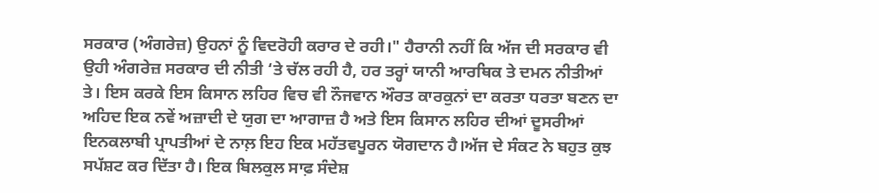ਸਰਕਾਰ (ਅੰਗਰੇਜ਼) ਉਹਨਾਂ ਨੂੰ ਵਿਦਰੋਹੀ ਕਰਾਰ ਦੇ ਰਹੀ।" ਹੈਰਾਨੀ ਨਹੀਂ ਕਿ ਅੱਜ ਦੀ ਸਰਕਾਰ ਵੀ ਉਹੀ ਅੰਗਰੇਜ਼ ਸਰਕਾਰ ਦੀ ਨੀਤੀ ‘ਤੇ ਚੱਲ ਰਹੀ ਹੈ, ਹਰ ਤਰ੍ਹਾਂ ਯਾਨੀ ਆਰਥਿਕ ਤੇ ਦਮਨ ਨੀਤੀਆਂ ਤੇ। ਇਸ ਕਰਕੇ ਇਸ ਕਿਸਾਨ ਲਹਿਰ ਵਿਚ ਵੀ ਨੌਜਵਾਨ ਔਰਤ ਕਾਰਕੁਨਾਂ ਦਾ ਕਰਤਾ ਧਰਤਾ ਬਣਨ ਦਾ ਅਹਿਦ ਇਕ ਨਵੇਂ ਅਜ਼ਾਦੀ ਦੇ ਯੁਗ ਦਾ ਆਗਾਜ਼ ਹੈ ਅਤੇ ਇਸ ਕਿਸਾਨ ਲਹਿਰ ਦੀਆਂ ਦੂਸਰੀਆਂ ਇਨਕਲਾਬੀ ਪ੍ਰਾਪਤੀਆਂ ਦੇ ਨਾਲ਼ ਇਹ ਇਕ ਮਹੱਤਵਪੂਰਨ ਯੋਗਦਾਨ ਹੈ।ਅੱਜ ਦੇ ਸੰਕਟ ਨੇ ਬਹੁਤ ਕੁਝ ਸਪੱਸ਼ਟ ਕਰ ਦਿੱਤਾ ਹੈ। ਇਕ ਬਿਲਕੁਲ ਸਾਫ਼ ਸੰਦੇਸ਼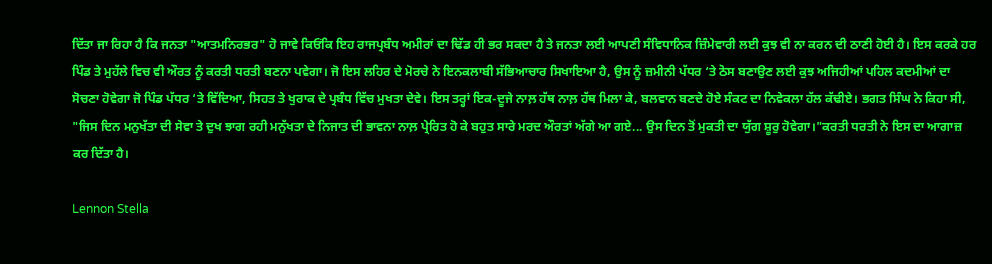ਦਿੱਤਾ ਜਾ ਰਿਹਾ ਹੈ ਕਿ ਜਨਤਾ "ਆਤਮਨਿਰਭਰ" ਹੋ ਜਾਵੇ ਕਿਓਂਕਿ ਇਹ ਰਾਜਪ੍ਰਬੰਧ ਅਮੀਰਾਂ ਦਾ ਢਿੱਡ ਹੀ ਭਰ ਸਕਦਾ ਹੈ ਤੇ ਜਨਤਾ ਲਈ ਆਪਣੀ ਸੰਵਿਧਾਨਿਕ ਜ਼ਿੰਮੇਵਾਰੀ ਲਈ ਕੁਝ ਵੀ ਨਾ ਕਰਨ ਦੀ ਠਾਣੀ ਹੋਈ ਹੈ। ਇਸ ਕਰਕੇ ਹਰ ਪਿੰਡ ਤੇ ਮੁਹੱਲੇ ਵਿਚ ਵੀ ਔਰਤ ਨੂੰ ਕਰਤੀ ਧਰਤੀ ਬਣਨਾ ਪਵੇਗਾ। ਜੋ ਇਸ ਲਹਿਰ ਦੇ ਮੋਰਚੇ ਨੇ ਇਨਕਲਾਬੀ ਸੱਭਿਆਚਾਰ ਸਿਖਾਇਆ ਹੈ, ਉਸ ਨੂੰ ਜ਼ਮੀਨੀ ਪੱਧਰ ‘ਤੇ ਠੋਸ ਬਣਾਉਣ ਲਈ ਕੁਝ ਅਜਿਹੀਆਂ ਪਹਿਲ ਕਦਮੀਆਂ ਦਾ ਸੋਚਣਾ ਹੋਵੇਗਾ ਜੋ ਪਿੰਡ ਪੱਧਰ ‘ਤੇ ਵਿੱਦਿਆ, ਸਿਹਤ ਤੇ ਖੁਰਾਕ ਦੇ ਪ੍ਰਬੰਧ ਵਿੱਚ ਮੁਖਤਾ ਦੇਵੇ। ਇਸ ਤਰ੍ਹਾਂ ਇਕ-ਦੂਜੇ ਨਾਲ਼ ਹੱਥ ਨਾਲ਼ ਹੱਥ ਮਿਲਾ ਕੇ, ਬਲਵਾਨ ਬਣਦੇ ਹੋਏ ਸੰਕਟ ਦਾ ਨਿਵੇਕਲਾ ਹੱਲ ਕੱਢੀਏ। ਭਗਤ ਸਿੰਘ ਨੇ ਕਿਹਾ ਸੀ, "ਜਿਸ ਦਿਨ ਮਨੁਖੱਤਾ ਦੀ ਸੇਵਾ ਤੇ ਦੁਖ ਝਾਗ ਰਹੀ ਮਨੁੱਖਤਾ ਦੇ ਨਿਜਾਤ ਦੀ ਭਾਵਨਾ ਨਾਲ਼ ਪ੍ਰੇਰਿਤ ਹੋ ਕੇ ਬਹੁਤ ਸਾਰੇ ਮਰਦ ਔਰਤਾਂ ਅੱਗੇ ਆ ਗਏ... ਉਸ ਦਿਨ ਤੋਂ ਮੁਕਤੀ ਦਾ ਯੁੱਗ ਸ਼ੂਰੁ ਹੋਵੇਗਾ।"ਕਰਤੀ ਧਰਤੀ ਨੇ ਇਸ ਦਾ ਆਗਾਜ਼ ਕਰ ਦਿੱਤਾ ਹੈ।

Lennon Stella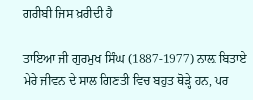ਗਰੀਬੀ ਜਿਸ ਖ਼ਰੀਦੀ ਹੈ

ਤਾਇਆ ਜੀ ਗੁਰਮੁਖ ਸਿੰਘ (1887-1977) ਨਾਲ਼ ਬਿਤਾਏ ਮੇਰੇ ਜੀਵਨ ਦੇ ਸਾਲ ਗਿਣਤੀ ਵਿਚ ਬਹੁਤ ਥੋੜ੍ਹੇ ਹਨ, ਪਰ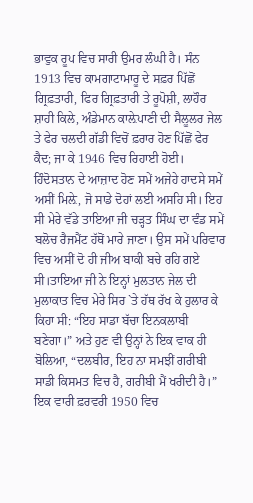ਭਾਵੁਕ ਰੂਪ ਵਿਚ ਸਾਰੀ ਉਮਰ ਲੰਘੀ ਹੈ। ਸੰਨ 1913 ਵਿਚ ਕਾਮਗਾਟਾਮਾਰੂ ਦੇ ਸਫ਼ਰ ਪਿੱਛੋਂ ਗ੍ਰਿਫ਼ਤਾਰੀ, ਫਿਰ ਗ੍ਰਿਫ਼ਤਾਰੀ ਤੇ ਰੂਪੋਸ਼ੀ, ਲਾਹੌਰ ਸ਼ਾਹੀ ਕਿਲੇ, ਅੰਡੇਮਾਨ ਕਾਲ਼ੇਪਾਣੀ ਦੀ ਸੈਲੂਲਰ ਜੇਲ ਤੇ ਫੇਰ ਚਲਦੀ ਗੱਡੀ ਵਿਚੋਂ ਫ਼ਰਾਰ ਹੋਣ ਪਿੱਛੋਂ ਫੇਰ ਕੈਦ; ਜਾ ਕੇ 1946 ਵਿਚ ਰਿਹਾਈ ਹੋਈ। ਹਿੰਦੋਸਤਾਨ ਦੇ ਆਜ਼ਾਦ ਹੋਣ ਸਮੇਂ ਅਜੇਹੇ ਹਾਦਸੇ ਸਮੇਂ ਅਸੀਂ ਮਿਲ਼ੇ, ਜੋ ਸਾਡੇ ਦੋਹਾਂ ਲਈ ਅਸਹਿ ਸੀ। ਇਹ ਸੀ ਮੇਰੇ ਵੱਡੇ ਤਾਇਆ ਜੀ ਚੜ੍ਹਤ ਸਿੰਘ ਦਾ ਵੰਡ ਸਮੇਂ ਬਲੋਚ ਰੈਜਮੈਂਟ ਹੱਥੋਂ ਮਾਰੇ ਜਾਣਾ। ਉਸ ਸਮੇਂ ਪਰਿਵਾਰ ਵਿਚ ਅਸੀਂ ਦੋ ਹੀ ਜੀਅ ਬਾਕੀ ਬਚੇ ਰਹਿ ਗਏ ਸੀ।ਤਾਇਆ ਜੀ ਨੇ ਇਨ੍ਹਾਂ ਮੁਲਤਾਨ ਜੇਲ ਦੀ ਮੁਲਾਕਾਤ ਵਿਚ ਮੇਰੇ ਸਿਰ `ਤੇ ਹੱਥ ਰੱਖ ਕੇ ਹੁਲਾਰ ਕੇ ਕਿਹਾ ਸੀ: “ਇਹ ਸਾਡਾ ਬੱਚਾ ਇਨਕਲਾਬੀ ਬਣੇਗਾ।” ਅਤੇ ਹੁਣ ਵੀ ਉਨ੍ਹਾਂ ਨੇ ਇਕ ਵਾਕ ਹੀ ਬੋਲਿਆ, “ਦਲਬੀਰ, ਇਹ ਨਾ ਸਮਝੀਂ ਗਰੀਬੀ ਸਾਡੀ ਕਿਸਮਤ ਵਿਚ ਹੈ, ਗਰੀਬੀ ਮੈਂ ਖਰੀਦੀ ਹੈ।” ਇਕ ਵਾਰੀ ਫ਼ਰਵਰੀ 1950 ਵਿਚ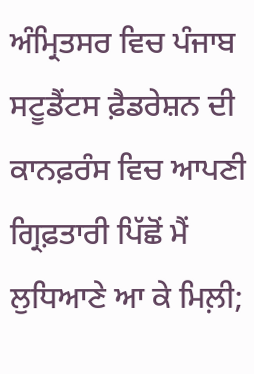ਅੰਮ੍ਰਿਤਸਰ ਵਿਚ ਪੰਜਾਬ ਸਟੂਡੈਂਟਸ ਫ਼ੈਡਰੇਸ਼ਨ ਦੀ ਕਾਨਫ਼ਰੰਸ ਵਿਚ ਆਪਣੀ ਗ੍ਰਿਫ਼ਤਾਰੀ ਪਿੱਛੋਂ ਮੈਂ ਲੁਧਿਆਣੇ ਆ ਕੇ ਮਿਲ਼ੀ;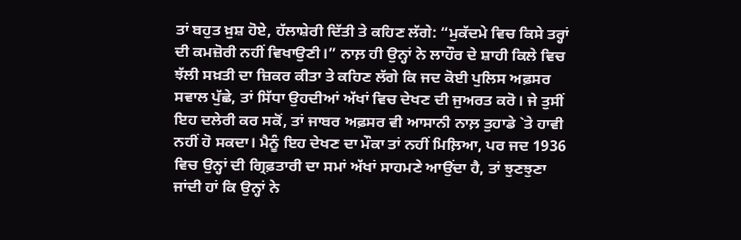ਤਾਂ ਬਹੁਤ ਖ਼ੁਸ਼ ਹੋਏ, ਹੱਲਾਸ਼ੇਰੀ ਦਿੱਤੀ ਤੇ ਕਹਿਣ ਲੱਗੇ: “ਮੁਕੱਦਮੇ ਵਿਚ ਕਿਸੇ ਤਰ੍ਹਾਂ ਦੀ ਕਮਜ਼ੋਰੀ ਨਹੀਂ ਵਿਖਾਉਣੀ।” ਨਾਲ਼ ਹੀ ਉਨ੍ਹਾਂ ਨੇ ਲਾਹੌਰ ਦੇ ਸ਼ਾਹੀ ਕਿਲੇ ਵਿਚ ਝੱਲੀ ਸਖ਼ਤੀ ਦਾ ਜ਼ਿਕਰ ਕੀਤਾ ਤੇ ਕਹਿਣ ਲੱਗੇ ਕਿ ਜਦ ਕੋਈ ਪੁਲਿਸ ਅਫ਼ਸਰ ਸਵਾਲ ਪੁੱਛੇ, ਤਾਂ ਸਿੱਧਾ ਉਹਦੀਆਂ ਅੱਖਾਂ ਵਿਚ ਦੇਖਣ ਦੀ ਜੁਅਰਤ ਕਰੋ। ਜੇ ਤੁਸੀਂ ਇਹ ਦਲੇਰੀ ਕਰ ਸਕੋਂ, ਤਾਂ ਜਾਬਰ ਅਫ਼ਸਰ ਵੀ ਆਸਾਨੀ ਨਾਲ਼ ਤੁਹਾਡੇ `ਤੇ ਹਾਵੀ ਨਹੀਂ ਹੋ ਸਕਦਾ। ਮੈਨੂੰ ਇਹ ਦੇਖਣ ਦਾ ਮੌਕਾ ਤਾਂ ਨਹੀਂ ਮਿਲ਼ਿਆ, ਪਰ ਜਦ 1936 ਵਿਚ ਉਨ੍ਹਾਂ ਦੀ ਗ੍ਰਿਫ਼ਤਾਰੀ ਦਾ ਸਮਾਂ ਅੱਖਾਂ ਸਾਹਮਣੇ ਆਉਂਦਾ ਹੈ, ਤਾਂ ਝੁਣਝੁਣਾ ਜਾਂਦੀ ਹਾਂ ਕਿ ਉਨ੍ਹਾਂ ਨੇ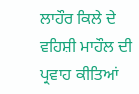ਲਾਹੌਰ ਕਿਲੇ ਦੇ ਵਹਿਸ਼ੀ ਮਾਹੌਲ ਦੀ ਪ੍ਰਵਾਹ ਕੀਤਿਆਂ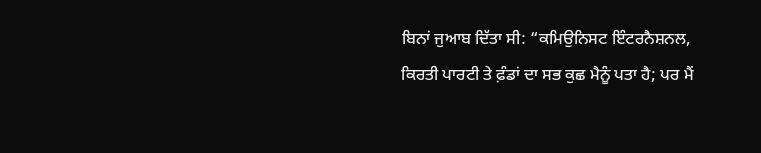ਬਿਨਾਂ ਜੁਆਬ ਦਿੱਤਾ ਸੀ: “ਕਮਿਉਨਿਸਟ ਇੰਟਰਨੈਸ਼ਨਲ, ਕਿਰਤੀ ਪਾਰਟੀ ਤੇ ਫ਼ੰਡਾਂ ਦਾ ਸਭ ਕੁਛ ਮੈਨੂੰ ਪਤਾ ਹੈ; ਪਰ ਮੈਂ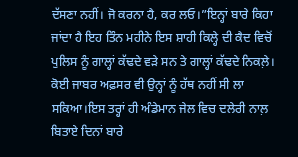ਦੱਸਣਾ ਨਹੀਂ। ਜੋ ਕਰਨਾ ਹੈ, ਕਰ ਲਓ।”ਇਨ੍ਹਾਂ ਬਾਰੇ ਕਿਹਾ ਜਾਂਦਾ ਹੈ ਇਹ ਤਿੰਨ ਮਹੀਨੇ ਇਸ ਸ਼ਾਹੀ ਕਿਲ੍ਹੇ ਦੀ ਕੈਦ ਵਿਚੋਂ ਪੁਲਿਸ ਨੂੰ ਗਾਲ੍ਹਾਂ ਕੱਢਦੇ ਵੜੇ ਸਨ ਤੇ ਗਾਲ੍ਹਾਂ ਕੱਢਦੇ ਨਿਕਲ਼ੇ। ਕੋਈ ਜਾਬਰ ਅਫ਼ਸਰ ਵੀ ਉਨ੍ਹਾਂ ਨੂੰ ਹੱਥ ਨਹੀਂ ਸੀ ਲਾ ਸਕਿਆ।ਇਸ ਤਰ੍ਹਾਂ ਹੀ ਅੰਡੇਮਾਨ ਜੇਲ ਵਿਚ ਦਲੇਰੀ ਨਾਲ਼ ਬਿਤਾਏ ਦਿਨਾਂ ਬਾਰੇ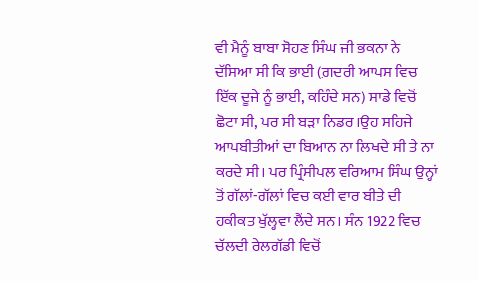ਵੀ ਮੈਨੂੰ ਬਾਬਾ ਸੋਹਣ ਸਿੰਘ ਜੀ ਭਕਨਾ ਨੇ ਦੱਸਿਆ ਸੀ ਕਿ ਭਾਈ (ਗ਼ਦਰੀ ਆਪਸ ਵਿਚ ਇੱਕ ਦੂਜੇ ਨੂੰ ਭਾਈ, ਕਹਿੰਦੇ ਸਨ) ਸਾਡੇ ਵਿਚੋਂ ਛੋਟਾ ਸੀ, ਪਰ ਸੀ ਬੜਾ ਨਿਡਰ।ਉਹ ਸਹਿਜੇ ਆਪਬੀਤੀਆਂ ਦਾ ਬਿਆਨ ਨਾ ਲਿਖਦੇ ਸੀ ਤੇ ਨਾ ਕਰਦੇ ਸੀ। ਪਰ ਪ੍ਰਿੰਸੀਪਲ ਵਰਿਆਮ ਸਿੰਘ ਉਨ੍ਹਾਂ ਤੋਂ ਗੱਲਾਂ-ਗੱਲਾਂ ਵਿਚ ਕਈ ਵਾਰ ਬੀਤੇ ਦੀ ਹਕੀਕਤ ਖੁੱਲ੍ਹਵਾ ਲੈਂਦੇ ਸਨ। ਸੰਨ 1922 ਵਿਚ ਚੱਲਦੀ ਰੇਲਗੱਡੀ ਵਿਚੋਂ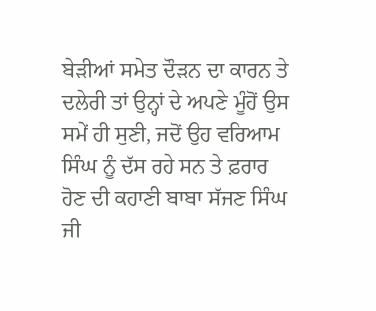ਬੇੜੀਆਂ ਸਮੇਤ ਦੌੜਨ ਦਾ ਕਾਰਨ ਤੇ ਦਲੇਰੀ ਤਾਂ ਉਨ੍ਹਾਂ ਦੇ ਅਪਣੇ ਮੂੰਹੋਂ ਉਸ ਸਮੇਂ ਹੀ ਸੁਣੀ, ਜਦੋਂ ਉਹ ਵਰਿਆਮ ਸਿੰਘ ਨੂੰ ਦੱਸ ਰਹੇ ਸਨ ਤੇ ਫ਼ਰਾਰ ਹੋਣ ਦੀ ਕਹਾਣੀ ਬਾਬਾ ਸੱਜਣ ਸਿੰਘ ਜੀ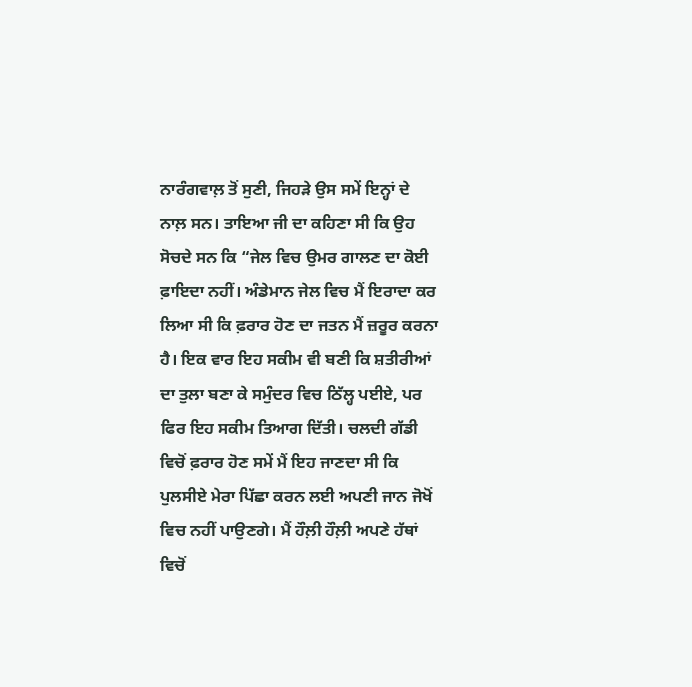ਨਾਰੰਗਵਾਲ਼ ਤੋਂ ਸੁਣੀ, ਜਿਹੜੇ ਉਸ ਸਮੇਂ ਇਨ੍ਹਾਂ ਦੇ ਨਾਲ਼ ਸਨ। ਤਾਇਆ ਜੀ ਦਾ ਕਹਿਣਾ ਸੀ ਕਿ ਉਹ ਸੋਚਦੇ ਸਨ ਕਿ “ਜੇਲ ਵਿਚ ਉਮਰ ਗਾਲਣ ਦਾ ਕੋਈ ਫ਼ਾਇਦਾ ਨਹੀਂ। ਅੰਡੇਮਾਨ ਜੇਲ ਵਿਚ ਮੈਂ ਇਰਾਦਾ ਕਰ ਲਿਆ ਸੀ ਕਿ ਫ਼ਰਾਰ ਹੋਣ ਦਾ ਜਤਨ ਮੈਂ ਜ਼ਰੂਰ ਕਰਨਾ ਹੈ। ਇਕ ਵਾਰ ਇਹ ਸਕੀਮ ਵੀ ਬਣੀ ਕਿ ਸ਼ਤੀਰੀਆਂ ਦਾ ਤੁਲਾ ਬਣਾ ਕੇ ਸਮੁੰਦਰ ਵਿਚ ਠਿੱਲ੍ਹ ਪਈਏ, ਪਰ ਫਿਰ ਇਹ ਸਕੀਮ ਤਿਆਗ ਦਿੱਤੀ। ਚਲਦੀ ਗੱਡੀ ਵਿਚੋਂ ਫ਼ਰਾਰ ਹੋਣ ਸਮੇਂ ਮੈਂ ਇਹ ਜਾਣਦਾ ਸੀ ਕਿ ਪੁਲਸੀਏ ਮੇਰਾ ਪਿੱਛਾ ਕਰਨ ਲਈ ਅਪਣੀ ਜਾਨ ਜੋਖੋਂ ਵਿਚ ਨਹੀਂ ਪਾਉਣਗੇ। ਮੈਂ ਹੌਲ਼ੀ ਹੌਲ਼ੀ ਅਪਣੇ ਹੱਥਾਂ ਵਿਚੋਂ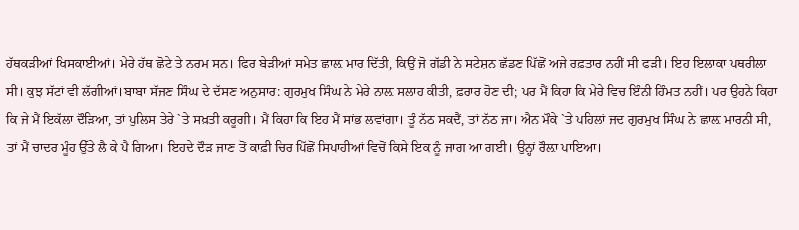ਹੱਥਕੜੀਆਂ ਖਿਸਕਾਈਆਂ। ਮੇਰੇ ਹੱਥ ਛੋਟੇ ਤੇ ਨਰਮ ਸਨ। ਫਿਰ ਬੇੜੀਆਂ ਸਮੇਤ ਛਾਲ਼ ਮਾਰ ਦਿੱਤੀ, ਕਿਉਂ ਜੋ ਗੱਡੀ ਨੇ ਸਟੇਸ਼ਨ ਛੱਡਣ ਪਿੱਛੋਂ ਅਜੇ ਰਫ਼ਤਾਰ ਨਹੀਂ ਸੀ ਫੜੀ। ਇਹ ਇਲਾਕਾ ਪਥਰੀਲਾ ਸੀ। ਕੁਝ ਸੱਟਾਂ ਵੀ ਲੱਗੀਆਂ।ਬਾਬਾ ਸੱਜਣ ਸਿੰਘ ਦੇ ਦੱਸਣ ਅਨੁਸਾਰ: ਗੁਰਮੁਖ ਸਿੰਘ ਨੇ ਮੇਰੇ ਨਾਲ਼ ਸਲਾਹ ਕੀਤੀ, ਫ਼ਰਾਰ ਹੋਣ ਦੀ; ਪਰ ਮੈਂ ਕਿਹਾ ਕਿ ਮੇਰੇ ਵਿਚ ਇੰਨੀ ਹਿੰਮਤ ਨਹੀਂ। ਪਰ ਉਹਨੇ ਕਿਹਾ ਕਿ ਜੇ ਮੈਂ ਇਕੱਲਾ ਦੌੜਿਆ, ਤਾਂ ਪੁਲਿਸ ਤੇਰੇ `ਤੇ ਸਖ਼ਤੀ ਕਰੂਗੀ। ਮੈਂ ਕਿਹਾ ਕਿ ਇਹ ਮੈਂ ਸਾਂਭ ਲਵਾਂਗਾ। ਤੂੰ ਨੱਠ ਸਕਦੈਂ, ਤਾਂ ਨੱਠ ਜਾ। ਐਨ ਮੌਕੇ `ਤੇ ਪਹਿਲਾਂ ਜਦ ਗੁਰਮੁਖ ਸਿੰਘ ਨੇ ਛਾਲ਼ ਮਾਰਨੀ ਸੀ, ਤਾਂ ਮੈਂ ਚਾਦਰ ਮੂੰਹ ਉੱਤੇ ਲੈ ਕੇ ਪੈ ਗਿਆ। ਇਹਦੇ ਦੌੜ ਜਾਣ ਤੋਂ ਕਾਫ਼ੀ ਚਿਰ ਪਿੱਛੋਂ ਸਿਪਾਹੀਆਂ ਵਿਚੋਂ ਕਿਸੇ ਇਕ ਨੂੰ ਜਾਗ ਆ ਗਈ। ਉਨ੍ਹਾਂ ਰੌਲ਼ਾ ਪਾਇਆ।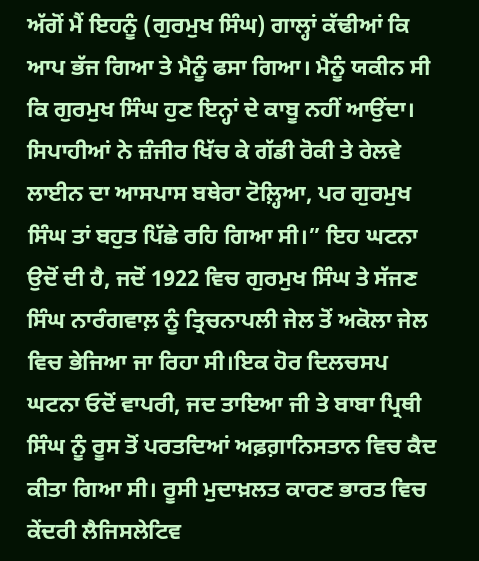ਅੱਗੋਂ ਮੈਂ ਇਹਨੂੰ (ਗੁਰਮੁਖ ਸਿੰਘ) ਗਾਲ੍ਹਾਂ ਕੱਢੀਆਂ ਕਿ ਆਪ ਭੱਜ ਗਿਆ ਤੇ ਮੈਨੂੰ ਫਸਾ ਗਿਆ। ਮੈਨੂੰ ਯਕੀਨ ਸੀ ਕਿ ਗੁਰਮੁਖ ਸਿੰਘ ਹੁਣ ਇਨ੍ਹਾਂ ਦੇ ਕਾਬੂ ਨਹੀਂ ਆਉਂਦਾ। ਸਿਪਾਹੀਆਂ ਨੇ ਜ਼ੰਜੀਰ ਖਿੱਚ ਕੇ ਗੱਡੀ ਰੋਕੀ ਤੇ ਰੇਲਵੇ ਲਾਈਨ ਦਾ ਆਸਪਾਸ ਬਥੇਰਾ ਟੋਲ਼੍ਹਿਆ, ਪਰ ਗੁਰਮੁਖ ਸਿੰਘ ਤਾਂ ਬਹੁਤ ਪਿੱਛੇ ਰਹਿ ਗਿਆ ਸੀ।” ਇਹ ਘਟਨਾ ਉਦੋਂ ਦੀ ਹੈ, ਜਦੋਂ 1922 ਵਿਚ ਗੁਰਮੁਖ ਸਿੰਘ ਤੇ ਸੱਜਣ ਸਿੰਘ ਨਾਰੰਗਵਾਲ਼ ਨੂੰ ਤ੍ਰਿਚਨਾਪਲੀ ਜੇਲ ਤੋਂ ਅਕੋਲਾ ਜੇਲ ਵਿਚ ਭੇਜਿਆ ਜਾ ਰਿਹਾ ਸੀ।ਇਕ ਹੋਰ ਦਿਲਚਸਪ ਘਟਨਾ ਓਦੋਂ ਵਾਪਰੀ, ਜਦ ਤਾਇਆ ਜੀ ਤੇ ਬਾਬਾ ਪ੍ਰਿਥੀ ਸਿੰਘ ਨੂੰ ਰੂਸ ਤੋਂ ਪਰਤਦਿਆਂ ਅਫ਼ਗ਼ਾਨਿਸਤਾਨ ਵਿਚ ਕੈਦ ਕੀਤਾ ਗਿਆ ਸੀ। ਰੂਸੀ ਮੁਦਾਖ਼ਲਤ ਕਾਰਣ ਭਾਰਤ ਵਿਚ ਕੇਂਦਰੀ ਲੈਜਿਸਲੇਟਿਵ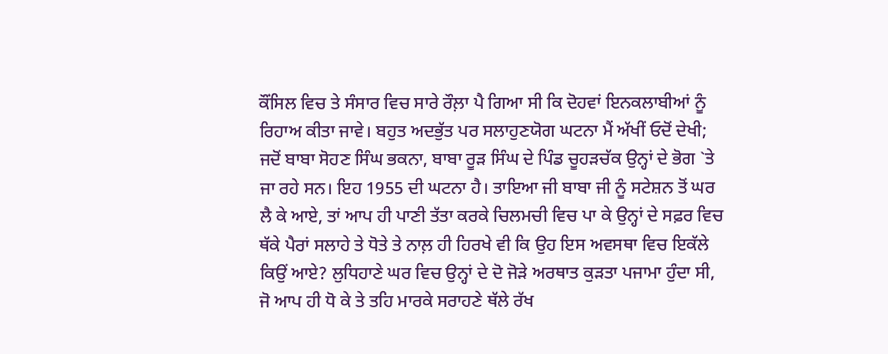ਕੌਂਸਿਲ ਵਿਚ ਤੇ ਸੰਸਾਰ ਵਿਚ ਸਾਰੇ ਰੌਲ਼ਾ ਪੈ ਗਿਆ ਸੀ ਕਿ ਦੋਹਵਾਂ ਇਨਕਲਾਬੀਆਂ ਨੂੰ ਰਿਹਾਅ ਕੀਤਾ ਜਾਵੇ। ਬਹੁਤ ਅਦਭੁੱਤ ਪਰ ਸਲਾਹੁਣਯੋਗ ਘਟਨਾ ਮੈਂ ਅੱਖੀਂ ਓਦੋਂ ਦੇਖੀ; ਜਦੋਂ ਬਾਬਾ ਸੋਹਣ ਸਿੰਘ ਭਕਨਾ, ਬਾਬਾ ਰੂੜ ਸਿੰਘ ਦੇ ਪਿੰਡ ਚੂਹੜਚੱਕ ਉਨ੍ਹਾਂ ਦੇ ਭੋਗ `ਤੇ ਜਾ ਰਹੇ ਸਨ। ਇਹ 1955 ਦੀ ਘਟਨਾ ਹੈ। ਤਾਇਆ ਜੀ ਬਾਬਾ ਜੀ ਨੂੰ ਸਟੇਸ਼ਨ ਤੋਂ ਘਰ ਲੈ ਕੇ ਆਏ, ਤਾਂ ਆਪ ਹੀ ਪਾਣੀ ਤੱਤਾ ਕਰਕੇ ਚਿਲਮਚੀ ਵਿਚ ਪਾ ਕੇ ਉਨ੍ਹਾਂ ਦੇ ਸਫ਼ਰ ਵਿਚ ਥੱਕੇ ਪੈਰਾਂ ਸਲਾਹੇ ਤੇ ਧੋਤੇ ਤੇ ਨਾਲ਼ ਹੀ ਹਿਰਖੇ ਵੀ ਕਿ ਉਹ ਇਸ ਅਵਸਥਾ ਵਿਚ ਇਕੱਲੇ ਕਿਉਂ ਆਏ? ਲੁਧਿਹਾਣੇ ਘਰ ਵਿਚ ਉਨ੍ਹਾਂ ਦੇ ਦੋ ਜੋੜੇ ਅਰਥਾਤ ਕੁੜਤਾ ਪਜਾਮਾ ਹੁੰਦਾ ਸੀ, ਜੋ ਆਪ ਹੀ ਧੋ ਕੇ ਤੇ ਤਹਿ ਮਾਰਕੇ ਸਰਾਹਣੇ ਥੱਲੇ ਰੱਖ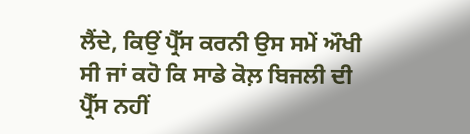ਲੈਂਦੇ, ਕਿਉਂ ਪ੍ਰੈੱਸ ਕਰਨੀ ਉਸ ਸਮੇਂ ਔਖੀ ਸੀ ਜਾਂ ਕਹੋ ਕਿ ਸਾਡੇ ਕੋਲ਼ ਬਿਜਲੀ ਦੀ ਪ੍ਰੈੱਸ ਨਹੀਂ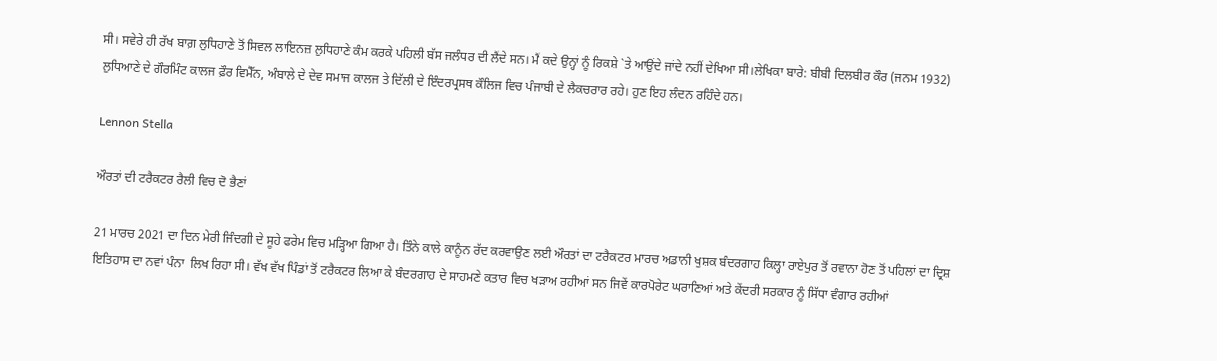ਸੀ। ਸਵੇਰੇ ਹੀ ਰੱਖ ਬਾਗ਼ ਲੁਧਿਹਾਣੇ ਤੋਂ ਸਿਵਲ ਲਾਇਨਜ਼ ਲੁਧਿਹਾਣੇ ਕੰਮ ਕਰਕੇ ਪਹਿਲੀ ਬੱਸ ਜਲੰਧਰ ਦੀ ਲੈਂਦੇ ਸਨ। ਮੈਂ ਕਦੇ ਉਨ੍ਹਾਂ ਨੂੰ ਰਿਕਸ਼ੇ `ਤੇ ਆਉਂਦੇ ਜਾਂਦੇ ਨਹੀਂ ਦੇਖਿਆ ਸੀ।ਲੇਖਿਕਾ ਬਾਰੇ: ਬੀਬੀ ਦਿਲਬੀਰ ਕੌਰ (ਜਨਮ 1932) ਲੁਧਿਆਣੇ ਦੇ ਗੌਰਮਿੰਟ ਕਾਲਜ ਫ਼ੌਰ ਵਿਮੈੱਨ, ਅੰਬਾਲੇ ਦੇ ਦੇਵ ਸਮਾਜ ਕਾਲਜ ਤੇ ਦਿੱਲੀ ਦੇ ਇੰਦਰਪ੍ਰਸਥ ਕੌਲਿਜ ਵਿਚ ਪੰਜਾਬੀ ਦੇ ਲੈਕਚਰਾਰ ਰਹੇ। ਹੁਣ ਇਹ ਲੰਦਨ ਰਹਿੰਦੇ ਹਨ।

Lennon Stella

ਔਰਤਾਂ ਦੀ ਟਰੈਕਟਰ ਰੈਲੀ ਵਿਚ ਦੋ ਭੈਣਾਂ

21 ਮਾਰਚ 2021 ਦਾ ਦਿਨ ਮੇਰੀ ਜਿੰਦਗੀ ਦੇ ਸੂਹੇ ਫਰੇਮ ਵਿਚ ਮੜ੍ਹਿਆ ਗਿਆ ਹੈ। ਤਿੰਨੇ ਕਾਲੇ ਕਾਨੂੰਨ ਰੱਦ ਕਰਵਾਉਣ ਲਈ ਔਰਤਾਂ ਦਾ ਟਰੈਕਟਰ ਮਾਰਚ ਅਡਾਨੀ ਖੁਸ਼ਕ ਬੰਦਰਗਾਹ ਕਿਲ੍ਹਾ ਰਾਏਪੁਰ ਤੋਂ ਰਵਾਨਾ ਹੋਣ ਤੋਂ ਪਹਿਲਾਂ ਦਾ ਦ੍ਰਿਸ਼ ਇਤਿਹਾਸ ਦਾ ਨਵਾਂ ਪੰਨਾ  ਲਿਖ ਰਿਹਾ ਸੀ। ਵੱਖ ਵੱਖ ਪਿੰਡਾਂ ਤੋਂ ਟਰੈਕਟਰ ਲਿਆ ਕੇ ਬੰਦਰਗਾਹ ਦੇ ਸਾਹਮਣੇ ਕਤਾਰ ਵਿਚ ਖੜਾਅ ਰਹੀਆਂ ਸਨ ਜਿਵੇਂ ਕਾਰਪੋਰੇਟ ਘਰਾਣਿਆਂ ਅਤੇ ਕੇਂਦਰੀ ਸਰਕਾਰ ਨੂੰ ਸਿੱਧਾ ਵੰਗਾਰ ਰਹੀਆਂ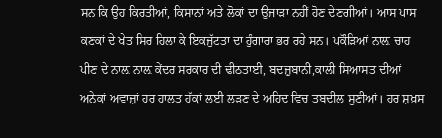ਸਨ ਕਿ ਉਹ ਕਿਰਤੀਆਂ, ਕਿਸਾਨਾਂ ਅਤੇ ਲੋਕਾਂ ਦਾ ਉਜਾੜਾ ਨਹੀਂ ਹੋਣ ਦੇਣਗੀਆਂ। ਆਸ ਪਾਸ ਕਣਕਾਂ ਦੇ ਖੇਤ ਸਿਰ ਹਿਲਾ ਕੇ ਇਕਜੁੱਟਤਾ ਦਾ ਹੁੰਗਾਰਾ ਭਰ ਰਹੇ ਸਨ। ਪਕੌੜਿਆਂ ਨਾਲ਼ ਚਾਹ ਪੀਣ ਦੇ ਨਾਲ਼ ਨਾਲ਼ ਕੇਂਦਰ ਸਰਕਾਰ ਦੀ ਢੀਠਤਾਈ, ਬਦਜ਼ੁਬਾਨੀ,ਕਾਲੀ ਸਿਆਸਤ ਦੀਆਂ ਅਨੇਕਾਂ ਅਵਾਜ਼ਾਂ ਹਰ ਹਾਲਤ ਹੱਕਾਂ ਲਈ ਲੜਣ ਦੇ ਅਹਿਦ ਵਿਚ ਤਬਦੀਲ ਸੁਣੀਆਂ। ਹਰ ਸ਼ਖ਼ਸ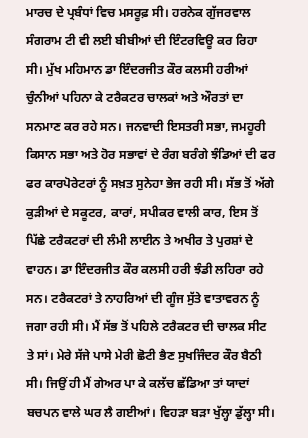ਮਾਰਚ ਦੇ ਪ੍ਰਬੰਧਾਂ ਵਿਚ ਮਸਰੂਫ਼ ਸੀ। ਹਰਨੇਕ ਗੁੱਜਰਵਾਲ ਸੰਗਰਾਮ ਟੀ ਵੀ ਲਈ ਬੀਬੀਆਂ ਦੀ ਇੰਟਰਵਿਊ ਕਰ ਰਿਹਾ ਸੀ। ਮੁੱਖ ਮਹਿਮਾਨ ਡਾ ਇੰਦਰਜੀਤ ਕੌਰ ਕਲਸੀ ਹਰੀਆਂ ਚੁੰਨੀਆਂ ਪਹਿਨਾ ਕੇ ਟਰੈਕਟਰ ਚਾਲਕਾਂ ਅਤੇ ਔਰਤਾਂ ਦਾ ਸਨਮਾਣ ਕਰ ਰਹੇ ਸਨ। ਜਨਵਾਦੀ ਇਸਤਰੀ ਸਭਾ, ਜਮਹੂਰੀ ਕਿਸਾਨ ਸਭਾ ਅਤੇ ਹੋਰ ਸਭਾਵਾਂ ਦੇ ਰੰਗ ਬਰੰਗੇ ਝੰਡਿਆਂ ਦੀ ਫਰ ਫਰ ਕਾਰਪੋਰੇਟਰਾਂ ਨੂੰ ਸਖ਼ਤ ਸੁਨੇਹਾ ਭੇਜ ਰਹੀ ਸੀ। ਸੱਭ ਤੋਂ ਅੱਗੇ ਕੁੜੀਆਂ ਦੇ ਸਕੂਟਰ, ਕਾਰਾਂ, ਸਪੀਕਰ ਵਾਲੀ ਕਾਰ, ਇਸ ਤੋਂ ਪਿੱਛੇ ਟਰੈਕਟਰਾਂ ਦੀ ਲੰਮੀ ਲਾਈਨ ਤੇ ਅਖੀਰ ਤੇ ਪੁਰਸ਼ਾਂ ਦੇ ਵਾਹਨ। ਡਾ ਇੰਦਰਜੀਤ ਕੌਰ ਕਲਸੀ ਹਰੀ ਝੰਡੀ ਲਹਿਰਾ ਰਹੇ ਸਨ। ਟਰੈਕਟਰਾਂ ਤੇ ਨਾਹਰਿਆਂ ਦੀ ਗੂੰਜ ਸੁੱਤੇ ਵਾਤਾਵਰਨ ਨੂੰ ਜਗਾ ਰਹੀ ਸੀ। ਮੈਂ ਸੱਭ ਤੋਂ ਪਹਿਲੇ ਟਰੈਕਟਰ ਦੀ ਚਾਲਕ ਸੀਟ ਤੇ ਸਾਂ। ਮੇਰੇ ਸੱਜੇ ਪਾਸੇ ਮੇਰੀ ਛੋਟੀ ਭੈਣ ਸੁਖਜਿੰਦਰ ਕੌਰ ਬੈਠੀ ਸੀ। ਜਿਉਂ ਹੀ ਮੈਂ ਗੇਅਰ ਪਾ ਕੇ ਕਲੱਚ ਛੱਡਿਆ ਤਾਂ ਯਾਦਾਂ ਬਚਪਨ ਵਾਲੇ ਘਰ ਲੈ ਗਈਆਂ। ਵਿਹੜਾ ਬੜਾ ਖੁੱਲ੍ਹਾ ਡੁੱਲ੍ਹਾ ਸੀ।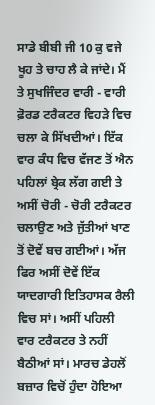ਸਾਡੇ ਬੀਬੀ ਜੀ 10 ਕੁ ਵਜੇ ਖੂਹ ਤੇ ਚਾਹ ਲੈ ਕੇ ਜਾਂਦੇ। ਮੈਂ ਤੇ ਸੁਖਜਿੰਦਰ ਵਾਰੀ - ਵਾਰੀ ਫ਼ੋਰਡ ਟਰੈਕਟਰ ਵਿਹੜੇ ਵਿਚ ਚਲਾ ਕੇ ਸਿੱਖਦੀਆਂ। ਇੱਕ ਵਾਰ ਕੰਧ ਵਿਚ ਵੱਜਣ ਤੋਂ ਐਨ ਪਹਿਲਾਂ ਬ੍ਰੇਕ ਲੱਗ ਗਈ ਤੇ ਅਸੀਂ ਚੋਰੀ - ਚੋਰੀ ਟਰੈਕਟਰ ਚਲਾਉਣ ਅਤੇ ਜੁੱਤੀਆਂ ਖਾਣ ਤੋਂ ਦੋਵੇਂ ਬਚ ਗਈਆਂ। ਅੱਜ ਫਿਰ ਅਸੀਂ ਦੋਵੇਂ ਇੱਕ ਯਾਦਗਾਰੀ ਇਤਿਹਾਸਕ ਰੈਲੀ ਵਿਚ ਸਾਂ। ਅਸੀਂ ਪਹਿਲੀ ਵਾਰ ਟਰੈਕਟਰ ਤੇ ਨਹੀਂ ਬੈਠੀਆਂ ਸਾਂ। ਮਾਰਚ ਡੇਹਲੋਂ ਬਜ਼ਾਰ ਵਿਚੋਂ ਹੁੰਦਾ ਹੋਇਆ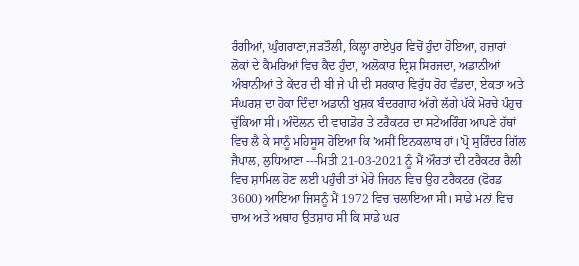ਰੰਗੀਆਂ, ਘੁੰਗਰਾਣਾ,ਜੜਤੌਲੀ, ਕਿਲ੍ਹਾ ਰਾਏਪੁਰ ਵਿਚੋਂ ਹੁੰਦਾ ਹੋਇਆ, ਹਜ਼ਾਰਾਂ ਲੋਕਾਂ ਦੇ ਕੈਮਰਿਆਂ ਵਿਚ ਕੈਦ ਹੁੰਦਾ, ਅਲੋਕਾਰ ਦ੍ਰਿਸ਼ ਸਿਰਜਦਾ, ਅਡਾਨੀਆਂ ਅੰਬਾਨੀਆਂ ਤੇ ਕੇਂਦਰ ਦੀ ਬੀ ਜੇ ਪੀ ਦੀ ਸਰਕਾਰ ਵਿਰੁੱਧ ਰੋਹ ਵੰਡਦਾ, ਏਕਤਾ ਅਤੇ ਸੰਘਰਸ਼ ਦਾ ਹੋਕਾ ਦਿੰਦਾ ਅਡਾਨੀ ਖੁਸ਼ਕ ਬੰਦਰਗਾਹ ਅੱਗੇ ਲੱਗੇ ਪੱਕੇ ਮੋਰਚੇ ਪੰਹੁਚ ਚੁੱਕਿਆ ਸੀ। ਅੰਦੋਲਨ ਦੀ ਵਾਗਡੋਰ ਤੇ ਟਰੈਕਟਰ ਦਾ ਸਟੇਅਰਿੰਗ ਆਪਣੇ ਹੱਥਾਂ ਵਿਚ ਲੈ ਕੇ ਸਾਨੂੰ ਮਹਿਸੂਸ ਹੋਇਆ ਕਿ 'ਅਸੀਂ ਇਨਕਲਾਬ ਹਾਂ।'ਪ੍ਰੋ ਸੁਰਿੰਦਰ ਗਿੱਲ ਜੈਪਾਲ, ਲੁਧਿਆਣਾ ---ਮਿਤੀ 21-03-2021 ਨੂੰ ਮੈਂ ਔਰਤਾਂ ਦੀ ਟਰੈਕਟਰ ਰੈਲੀ ਵਿਚ ਸ਼ਾਮਿਲ ਹੋਣ ਲਈ ਪਹੁੰਚੀ ਤਾਂ ਮੇਰੇ ਜਿਹਨ ਵਿਚ ਉਹ ਟਰੈਕਟਰ (ਫੋਰਡ 3600) ਆਇਆ ਜਿਸਨੂੰ ਮੈਂ 1972 ਵਿਚ ਚਲਾਇਆ ਸੀ। ਸਾਡੇ ਮਨਾਂ ਵਿਚ ਚਾਅ ਅਤੇ ਅਥਾਹ ਉਤਸ਼ਾਹ ਸੀ ਕਿ ਸਾਡੇ ਘਰ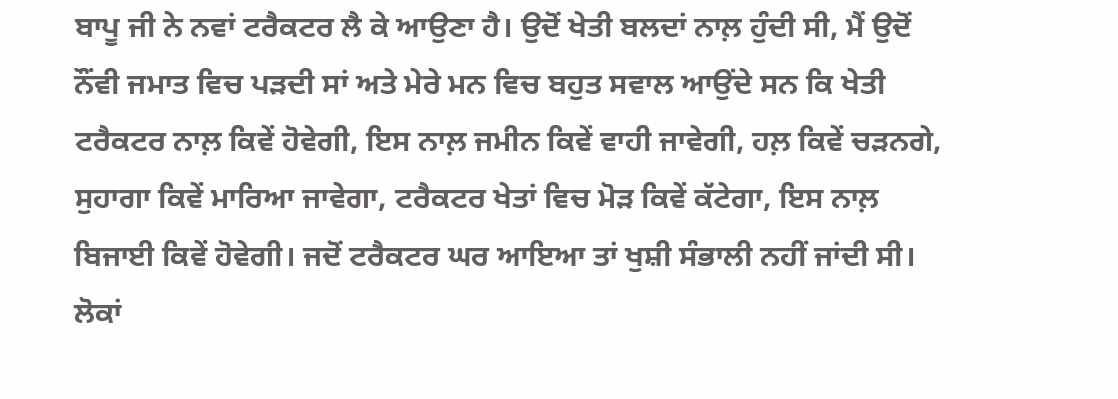ਬਾਪੂ ਜੀ ਨੇ ਨਵਾਂ ਟਰੈਕਟਰ ਲੈ ਕੇ ਆਉਣਾ ਹੈ। ਉਦੋਂ ਖੇਤੀ ਬਲਦਾਂ ਨਾਲ਼ ਹੁੰਦੀ ਸੀ, ਮੈਂ ਉਦੋਂ ਨੌਂਵੀ ਜਮਾਤ ਵਿਚ ਪੜਦੀ ਸਾਂ ਅਤੇ ਮੇਰੇ ਮਨ ਵਿਚ ਬਹੁਤ ਸਵਾਲ ਆਉਂਦੇ ਸਨ ਕਿ ਖੇਤੀ ਟਰੈਕਟਰ ਨਾਲ਼ ਕਿਵੇਂ ਹੋਵੇਗੀ, ਇਸ ਨਾਲ਼ ਜਮੀਨ ਕਿਵੇਂ ਵਾਹੀ ਜਾਵੇਗੀ, ਹਲ਼ ਕਿਵੇਂ ਚੜਨਗੇ, ਸੁਹਾਗਾ ਕਿਵੇਂ ਮਾਰਿਆ ਜਾਵੇਗਾ, ਟਰੈਕਟਰ ਖੇਤਾਂ ਵਿਚ ਮੋੜ ਕਿਵੇਂ ਕੱਟੇਗਾ, ਇਸ ਨਾਲ਼ ਬਿਜਾਈ ਕਿਵੇਂ ਹੋਵੇਗੀ। ਜਦੋਂ ਟਰੈਕਟਰ ਘਰ ਆਇਆ ਤਾਂ ਖੁਸ਼ੀ ਸੰਭਾਲੀ ਨਹੀਂ ਜਾਂਦੀ ਸੀ। ਲੋਕਾਂ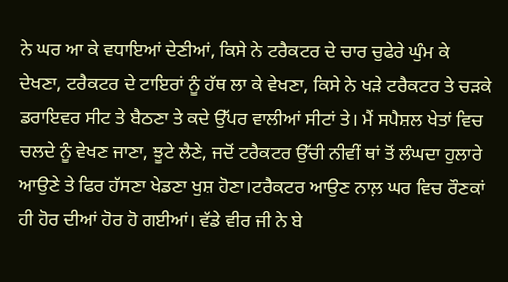ਨੇ ਘਰ ਆ ਕੇ ਵਧਾਇਆਂ ਦੇਣੀਆਂ, ਕਿਸੇ ਨੇ ਟਰੈਕਟਰ ਦੇ ਚਾਰ ਚੁਫੇਰੇ ਘੁੰਮ ਕੇ ਦੇਖਣਾ, ਟਰੈਕਟਰ ਦੇ ਟਾਇਰਾਂ ਨੂੰ ਹੱਥ ਲਾ ਕੇ ਵੇਖਣਾ, ਕਿਸੇ ਨੇ ਖੜੇ ਟਰੈਕਟਰ ਤੇ ਚੜਕੇ ਡਰਾਇਵਰ ਸੀਟ ਤੇ ਬੈਠਣਾ ਤੇ ਕਦੇ ਉੱਪਰ ਵਾਲੀਆਂ ਸੀਟਾਂ ਤੇ। ਮੈਂ ਸਪੈਸ਼ਲ ਖੇਤਾਂ ਵਿਚ ਚਲਦੇ ਨੂੰ ਵੇਖਣ ਜਾਣਾ, ਝੂਟੇ ਲੈਣੇ, ਜਦੋਂ ਟਰੈਕਟਰ ਉੱਚੀ ਨੀਵੀਂ ਥਾਂ ਤੋਂ ਲੰਘਦਾ ਹੁਲਾਰੇ ਆਉਣੇ ਤੇ ਫਿਰ ਹੱਸਣਾ ਖੇਡਣਾ ਖੁਸ਼ ਹੋਣਾ।ਟਰੈਕਟਰ ਆਉਣ ਨਾਲ਼ ਘਰ ਵਿਚ ਰੌਣਕਾਂ ਹੀ ਹੋਰ ਦੀਆਂ ਹੋਰ ਹੋ ਗਈਆਂ। ਵੱਡੇ ਵੀਰ ਜੀ ਨੇ ਬੇ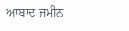ਆਬਾਦ ਜਮੀਨ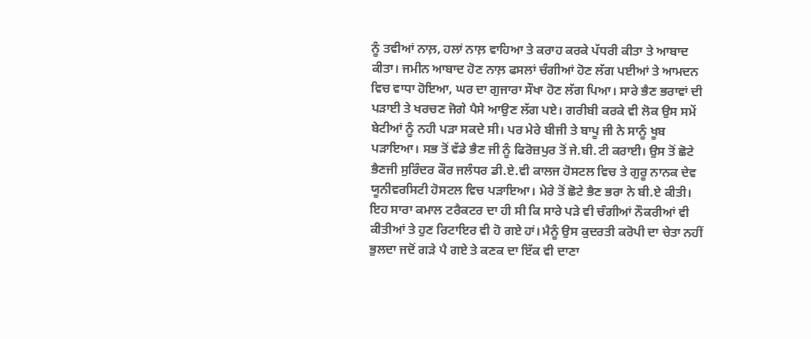ਨੂੰ ਤਵੀਆਂ ਨਾਲ਼, ਹਲਾਂ ਨਾਲ਼ ਵਾਹਿਆ ਤੇ ਕਰਾਹ ਕਰਕੇ ਪੱਧਰੀ ਕੀਤਾ ਤੇ ਆਬਾਦ ਕੀਤਾ। ਜਮੀਨ ਆਬਾਦ ਹੋਣ ਨਾਲ਼ ਫਸਲਾਂ ਚੰਗੀਆਂ ਹੋਣ ਲੱਗ ਪਈਆਂ ਤੇ ਆਮਦਨ ਵਿਚ ਵਾਧਾ ਹੋਇਆ, ਘਰ ਦਾ ਗੁਜਾਰਾ ਸੌਖਾ ਹੋਣ ਲੱਗ ਪਿਆ। ਸਾਰੇ ਭੈਣ ਭਰਾਵਾਂ ਦੀ ਪੜਾਈ ਤੇ ਖਰਚਣ ਜੋਗੇ ਪੈਸੇ ਆਉਣ ਲੱਗ ਪਏ। ਗਰੀਬੀ ਕਰਕੇ ਵੀ ਲੋਕ ਉਸ ਸਮੇਂ ਬੇਟੀਆਂ ਨੂੰ ਨਹੀ ਪੜਾ ਸਕਦੇ ਸੀ। ਪਰ ਮੇਰੇ ਬੀਜੀ ਤੇ ਬਾਪੂ ਜੀ ਨੇ ਸਾਨੂੰ ਖੂਬ ਪੜਾਇਆ। ਸਭ ਤੋਂ ਵੱਡੇ ਭੈਣ ਜੀ ਨੂੰ ਫਿਰੋਜ਼ਪੁਰ ਤੋਂ ਜੇ.ਬੀ.ਟੀ ਕਰਾਈ। ਉਸ ਤੋਂ ਛੋਟੇ ਭੈਣਜੀ ਸੁਰਿੰਦਰ ਕੌਰ ਜਲੰਧਰ ਡੀ.ਏ.ਵੀ ਕਾਲਜ ਹੋਸਟਲ ਵਿਚ ਤੇ ਗੁਰੂ ਨਾਨਕ ਦੇਵ ਯੂਨੀਵਰਸਿਟੀ ਹੋਸਟਲ ਵਿਚ ਪੜਾਇਆ। ਮੇਰੇ ਤੋਂ ਛੋਟੇ ਭੈਣ ਭਰਾ ਨੇ ਬੀ.ਏ ਕੀਤੀ। ਇਹ ਸਾਰਾ ਕਮਾਲ ਟਰੈਕਟਰ ਦਾ ਹੀ ਸੀ ਕਿ ਸਾਰੇ ਪੜੇ ਵੀ ਚੰਗੀਆਂ ਨੌਕਰੀਆਂ ਵੀ ਕੀਤੀਆਂ ਤੇ ਹੁਣ ਰਿਟਾਇਰ ਵੀ ਹੋ ਗਏ ਹਾਂ। ਮੈਨੂੰ ਉਸ ਕੁਦਰਤੀ ਕਰੋਪੀ ਦਾ ਚੇਤਾ ਨਹੀਂ ਭੁਲਦਾ ਜਦੋਂ ਗੜੇ ਪੈ ਗਏ ਤੇ ਕਣਕ ਦਾ ਇੱਕ ਵੀ ਦਾਣਾ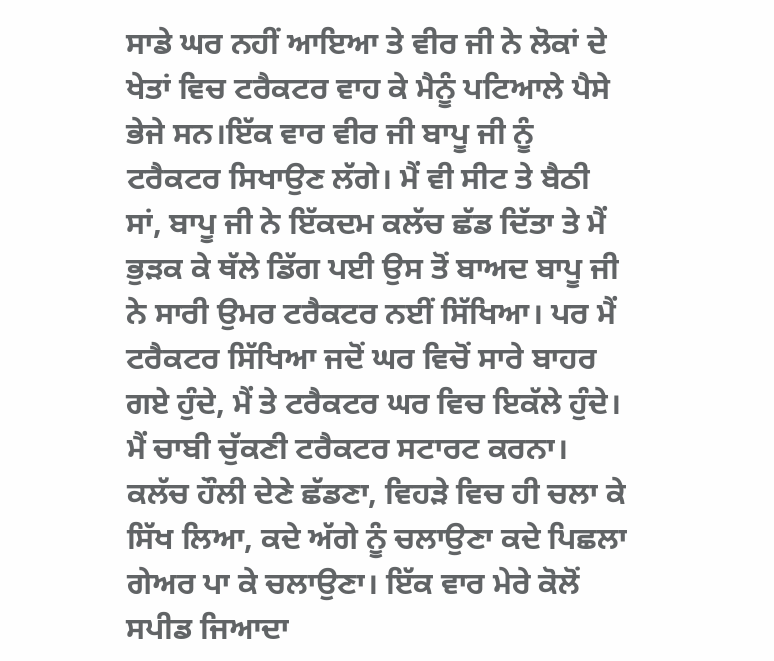ਸਾਡੇ ਘਰ ਨਹੀਂ ਆਇਆ ਤੇ ਵੀਰ ਜੀ ਨੇ ਲੋਕਾਂ ਦੇ ਖੇਤਾਂ ਵਿਚ ਟਰੈਕਟਰ ਵਾਹ ਕੇ ਮੈਨੂੰ ਪਟਿਆਲੇ ਪੈਸੇ ਭੇਜੇ ਸਨ।ਇੱਕ ਵਾਰ ਵੀਰ ਜੀ ਬਾਪੂ ਜੀ ਨੂੰ ਟਰੈਕਟਰ ਸਿਖਾਉਣ ਲੱਗੇ। ਮੈਂ ਵੀ ਸੀਟ ਤੇ ਬੈਠੀ ਸਾਂ, ਬਾਪੂ ਜੀ ਨੇ ਇੱਕਦਮ ਕਲੱਚ ਛੱਡ ਦਿੱਤਾ ਤੇ ਮੈਂ ਭੁੜਕ ਕੇ ਥੱਲੇ ਡਿੱਗ ਪਈ ਉਸ ਤੋਂ ਬਾਅਦ ਬਾਪੂ ਜੀ ਨੇ ਸਾਰੀ ਉਮਰ ਟਰੈਕਟਰ ਨਈਂ ਸਿੱਖਿਆ। ਪਰ ਮੈਂ ਟਰੈਕਟਰ ਸਿੱਖਿਆ ਜਦੋਂ ਘਰ ਵਿਚੋਂ ਸਾਰੇ ਬਾਹਰ ਗਏ ਹੁੰਦੇ, ਮੈਂ ਤੇ ਟਰੈਕਟਰ ਘਰ ਵਿਚ ਇਕੱਲੇ ਹੁੰਦੇ। ਮੈਂ ਚਾਬੀ ਚੁੱਕਣੀ ਟਰੈਕਟਰ ਸਟਾਰਟ ਕਰਨਾ। ਕਲੱਚ ਹੌਲੀ ਦੇਣੇ ਛੱਡਣਾ, ਵਿਹੜੇ ਵਿਚ ਹੀ ਚਲਾ ਕੇ ਸਿੱਖ ਲਿਆ, ਕਦੇ ਅੱਗੇ ਨੂੰ ਚਲਾਉਣਾ ਕਦੇ ਪਿਛਲਾ ਗੇਅਰ ਪਾ ਕੇ ਚਲਾਉਣਾ। ਇੱਕ ਵਾਰ ਮੇਰੇ ਕੋਲੋਂ ਸਪੀਡ ਜਿਆਦਾ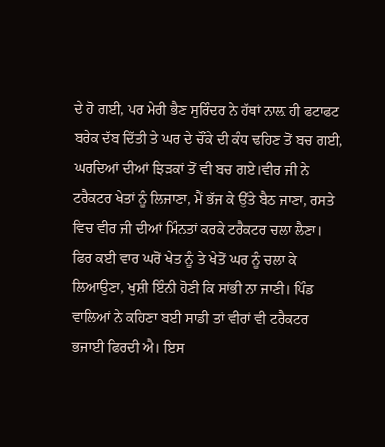ਦੇ ਹੋ ਗਈ, ਪਰ ਮੇਰੀ ਭੈਣ ਸੁਰਿੰਦਰ ਨੇ ਹੱਥਾਂ ਨਾਲ਼ ਹੀ ਫਟਾਫਟ ਬਰੇਕ ਦੱਬ ਦਿੱਤੀ ਤੇ ਘਰ ਦੇ ਚੌਂਕੇ ਦੀ ਕੰਧ ਢਹਿਣ ਤੋਂ ਬਚ ਗਈ, ਘਰਦਿਆਂ ਦੀਆਂ ਝਿੜਕਾਂ ਤੋਂ ਵੀ ਬਚ ਗਏ।ਵੀਰ ਜੀ ਨੇ ਟਰੈਕਟਰ ਖੇਤਾਂ ਨੂੰ ਲਿਜਾਣਾ, ਮੈਂ ਭੱਜ ਕੇ ਉੱਤੇ ਬੈਠ ਜਾਣਾ, ਰਸਤੇ ਵਿਚ ਵੀਰ ਜੀ ਦੀਆਂ ਮਿੰਨਤਾਂ ਕਰਕੇ ਟਰੈਕਟਰ ਚਲਾ ਲੈਣਾ। ਫਿਰ ਕਈ ਵਾਰ ਘਰੋਂ ਖੇਤ ਨੂੰ ਤੇ ਖੇਤੋਂ ਘਰ ਨੂੰ ਚਲਾ ਕੇ ਲਿਆਉਣਾ, ਖੁਸ਼ੀ ਇੰਨੀ ਹੋਣੀ ਕਿ ਸਾਂਭੀ ਨਾ ਜਾਣੀ। ਪਿੰਡ ਵਾਲਿਆਂ ਨੇ ਕਹਿਣਾ ਬਈ ਸਾਡੀ ਤਾਂ ਵੀਰਾਂ ਵੀ ਟਰੈਕਟਰ ਭਜਾਈ ਫਿਰਦੀ ਐ। ਇਸ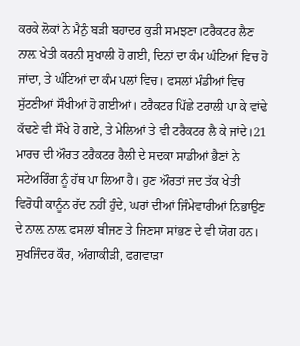ਕਰਕੇ ਲੋਕਾਂ ਨੇ ਮੈਨੁੰ ਬੜੀ ਬਹਾਦਰ ਕੁੜੀ ਸਮਝਣਾ।ਟਰੈਕਟਰ ਲੈਣ ਨਾਲ਼ ਖੇਤੀ ਕਰਨੀ ਸੁਖਾਲੀ ਹੋ ਗਈ, ਦਿਨਾਂ ਦਾ ਕੰਮ ਘੰਟਿਆਂ ਵਿਚ ਹੋ ਜਾਂਦਾ, ਤੇ ਘੰਟਿਆਂ ਦਾ ਕੰਮ ਪਲਾਂ ਵਿਚ। ਫਸਲਾਂ ਮੰਡੀਆਂ ਵਿਚ ਸੁੱਟਣੀਆਂ ਸੌਖੀਆਂ ਹੋ ਗਈਆਂ। ਟਰੈਕਟਰ ਪਿੱਛੇ ਟਰਾਲੀ ਪਾ ਕੇ ਵਾਂਢੇ ਕੱਢਣੇ ਵੀ ਸੌਖੇ ਹੋ ਗਏ, ਤੇ ਮੇਲਿਆਂ ਤੇ ਵੀ ਟਰੈਕਟਰ ਲੈ ਕੇ ਜਾਂਦੇ।21 ਮਾਰਚ ਦੀ ਔਰਤ ਟਰੈਕਟਰ ਰੈਲੀ ਦੇ ਸਦਕਾ ਸਾਡੀਆਂ ਭੈਣਾਂ ਨੇ ਸਟੇਅਰਿੰਗ ਨੂੰ ਹੱਥ ਪਾ ਲਿਆ ਹੈ। ਹੁਣ ਔਰਤਾਂ ਜਦ ਤੱਕ ਖੇਤੀ ਵਿਰੋਧੀ ਕਾਨੂੰਨ ਰੱਦ ਨਹੀਂ ਹੁੰਦੇ, ਘਰਾਂ ਦੀਆਂ ਜਿੰਮੇਵਾਰੀਆਂ ਨਿਭਾਉਣ ਦੇ ਨਾਲ਼ ਨਾਲ਼ ਫਸਲਾਂ ਬੀਜਣ ਤੇ ਜਿਣਸਾ ਸਾਂਭਣ ਦੇ ਵੀ ਯੋਗ ਹਨ। ਸੁਖਜਿੰਦਰ ਕੌਰ, ਅੰਗਾਕੀੜੀ, ਫਗਵਾੜਾ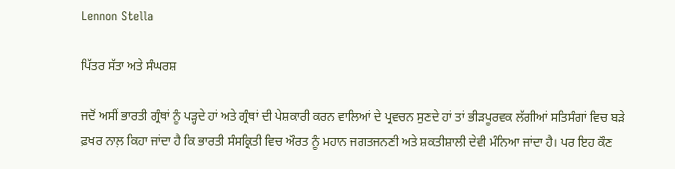Lennon Stella

ਪਿੱਤਰ ਸੱਤਾ ਅਤੇ ਸੰਘਰਸ਼

ਜਦੋਂ ਅਸੀਂ ਭਾਰਤੀ ਗ੍ਰੰਥਾਂ ਨੂੰ ਪੜ੍ਹਦੇ ਹਾਂ ਅਤੇ ਗ੍ਰੰਥਾਂ ਦੀ ਪੇਸ਼ਕਾਰੀ ਕਰਨ ਵਾਲਿਆਂ ਦੇ ਪ੍ਰਵਚਨ ਸੁਣਦੇ ਹਾਂ ਤਾਂ ਭੀੜਪੂਰਵਕ ਲੱਗੀਆਂ ਸਤਿਸੰਗਾਂ ਵਿਚ ਬੜੇ ਫ਼ਖਰ ਨਾਲ਼ ਕਿਹਾ ਜਾਂਦਾ ਹੈ ਕਿ ਭਾਰਤੀ ਸੰਸਕ੍ਰਿਤੀ ਵਿਚ ਔਰਤ ਨੂੰ ਮਹਾਨ ਜਗਤਜਨਣੀ ਅਤੇ ਸ਼ਕਤੀਸ਼ਾਲੀ ਦੇਵੀ ਮੰਨਿਆ ਜਾਂਦਾ ਹੈ। ਪਰ ਇਹ ਕੌਣ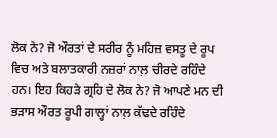ਲੋਕ ਨੇ? ਜੋ ਔਰਤਾਂ ਦੇ ਸਰੀਰ ਨੂੰ ਮਹਿਜ਼ ਵਸਤੂ ਦੇ ਰੂਪ ਵਿਚ ਅਤੇ ਬਲਾਤਕਾਰੀ ਨਜ਼ਰਾਂ ਨਾਲ਼ ਚੀਰਦੇ ਰਹਿੰਦੇ ਹਨ। ਇਹ ਕਿਹੜੇ ਗ੍ਰਹਿ ਦੇ ਲੋਕ ਨੇ? ਜੋ ਆਪਣੇ ਮਨ ਦੀ ਭੜਾਸ ਔਰਤ ਰੂਪੀ ਗਾਲ੍ਹਾਂ ਨਾਲ਼ ਕੱਢਦੇ ਰਹਿੰਦੇ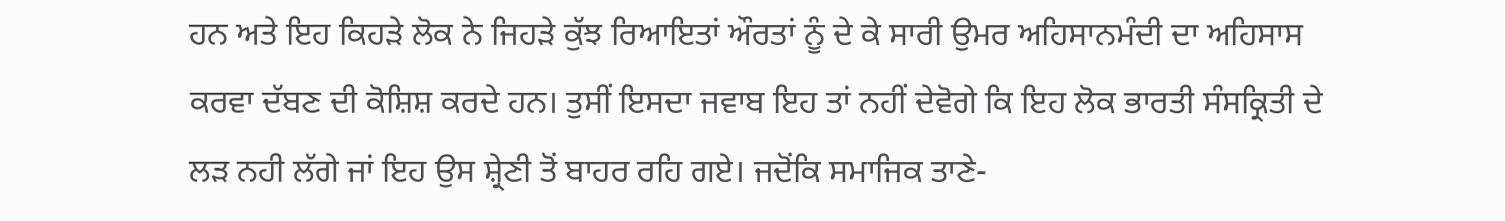ਹਨ ਅਤੇ ਇਹ ਕਿਹੜੇ ਲੋਕ ਨੇ ਜਿਹੜੇ ਕੁੱਝ ਰਿਆਇਤਾਂ ਔਰਤਾਂ ਨੂੰ ਦੇ ਕੇ ਸਾਰੀ ਉਮਰ ਅਹਿਸਾਨਮੰਦੀ ਦਾ ਅਹਿਸਾਸ ਕਰਵਾ ਦੱਬਣ ਦੀ ਕੋਸ਼ਿਸ਼ ਕਰਦੇ ਹਨ। ਤੁਸੀਂ ਇਸਦਾ ਜਵਾਬ ਇਹ ਤਾਂ ਨਹੀਂ ਦੇਵੋਗੇ ਕਿ ਇਹ ਲੋਕ ਭਾਰਤੀ ਸੰਸਕ੍ਰਿਤੀ ਦੇ ਲੜ ਨਹੀ ਲੱਗੇ ਜਾਂ ਇਹ ਉਸ ਸ਼੍ਰੇਣੀ ਤੋਂ ਬਾਹਰ ਰਹਿ ਗਏ। ਜਦੋਂਕਿ ਸਮਾਜਿਕ ਤਾਣੇ-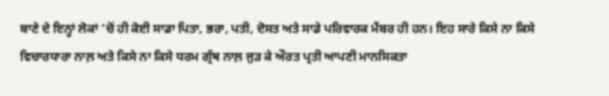ਬਾਣੇ ਦੇ ਇਨ੍ਹਾਂ ਲੋਕਾਂ ’ਚੋਂ ਹੀ ਕੋਈ ਸਾਡਾ ਪਿਤਾ, ਭਰਾ, ਪਤੀ, ਦੋਸਤ ਅਤੇ ਸਾਡੇ ਪਰਿਵਾਰਕ ਮੈਂਬਰ ਹੀ ਹਨ। ਇਹ ਸਾਰੇ ਕਿਸੇ ਨਾ ਕਿਸੇ ਵਿਚਾਰਧਾਰਾ ਨਾਲ਼ ਅਤੇ ਕਿਸੇ ਨਾ ਕਿਸੇ ਧਰਮ ਗ੍ਰੰਥ ਨਾਲ਼ ਜੁੜ ਕੇ ਔਰਤ ਪ੍ਰਤੀ ਆਪਣੀ ਮਾਨਸਿਕਤਾ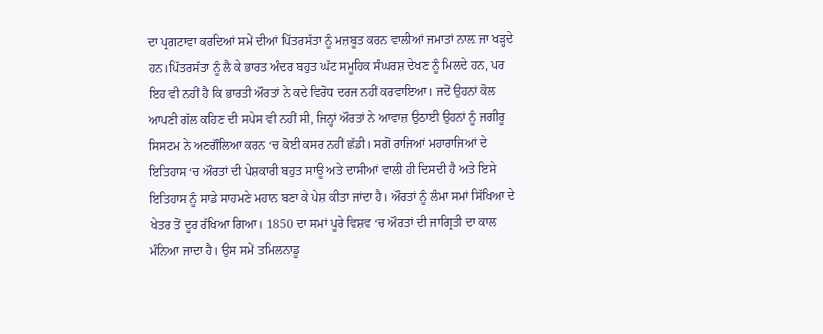ਦਾ ਪ੍ਰਗਟਾਵਾ ਕਰਦਿਆਂ ਸਮੇਂ ਦੀਆਂ ਪਿੱਤਰਸੱਤਾ ਨੂੰ ਮਜ਼ਬੂਤ ਕਰਨ ਵਾਲੀਆਂ ਜਮਾਤਾਂ ਨਾਲ਼ ਜਾ ਖੜ੍ਹਦੇ ਹਨ।ਪਿੱਤਰਸੱਤਾ ਨੂੰ ਲੈ ਕੇ ਭਾਰਤ ਅੰਦਰ ਬਹੁਤ ਘੱਟ ਸਮੂਹਿਕ ਸੰਘਰਸ਼ ਦੇਖਣ ਨੂੰ ਮਿਲਦੇ ਹਨ, ਪਰ ਇਹ ਵੀ ਨਹੀਂ ਹੈ ਕਿ ਭਾਰਤੀ ਔਰਤਾਂ ਨੇ ਕਦੇ ਵਿਰੋਧ ਦਰਜ ਨਹੀਂ ਕਰਵਾਇਆ। ਜਦੋਂ ਉਹਨਾਂ ਕੋਲ ਆਪਣੀ ਗੱਲ ਕਹਿਣ ਦੀ ਸਪੇਸ ਵੀ ਨਹੀਂ ਸੀ, ਜਿਨ੍ਹਾਂ ਔਰਤਾਂ ਨੇ ਆਵਾਜ਼ ਉਠਾਈ ਉਹਨਾਂ ਨੂੰ ਜਗੀਰੂ ਸਿਸਟਮ ਨੇ ਅਣਗੌਲਿਆ ਕਰਨ ‘ਚ ਕੋਈ ਕਸਰ ਨਹੀਂ ਛੱਡੀ। ਸਗੋਂ ਰਾਜਿਆਂ ਮਹਾਰਾਜਿਆਂ ਦੇ ਇਤਿਹਾਸ ‘ਚ ਔਰਤਾਂ ਦੀ ਪੇਸ਼ਕਾਰੀ ਬਹੁਤ ਸਾਊ ਅਤੇ ਦਾਸੀਆਂ ਵਾਲੀ ਹੀ ਦਿਸਦੀ ਹੈ ਅਤੇ ਇਸੇ ਇਤਿਹਾਸ ਨੂੰ ਸਾਡੇ ਸਾਹਮਣੇ ਮਹਾਨ ਬਣਾ ਕੇ ਪੇਸ਼ ਕੀਤਾ ਜਾਂਦਾ ਹੈ। ਔਰਤਾਂ ਨੂੰ ਲੰਮਾ ਸਮਾਂ ਸਿੱਖਿਆ ਦੇ ਖੇਤਰ ਤੋਂ ਦੂਰ ਰੱਖਿਆ ਗਿਆ। 1850 ਦਾ ਸਮਾਂ ਪੂਰੇ ਵਿਸ਼ਵ ‘ਚ ਔਰਤਾਂ ਦੀ ਜਾਗ੍ਰਿਤੀ ਦਾ ਕਾਲ ਮੰਨਿਆ ਜਾਦਾ ਹੈ। ਉਸ ਸਮੇਂ ਤਮਿਲਨਾਡੂ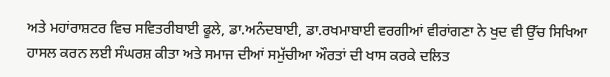ਅਤੇ ਮਹਾਂਰਾਸ਼ਟਰ ਵਿਚ ਸਵਿਤਰੀਬਾਈ ਫੂਲੇ, ਡਾ.ਅਨੰਦਬਾਈ, ਡਾ.ਰਖਮਾਬਾਈ ਵਰਗੀਆਂ ਵੀਰਾਂਗਣਾ ਨੇ ਖੁਦ ਵੀ ਉੱਚ ਸਿਖਿਆ ਹਾਸਲ ਕਰਨ ਲਈ ਸੰਘਰਸ਼ ਕੀਤਾ ਅਤੇ ਸਮਾਜ ਦੀਆਂ ਸਮੁੱਚੀਆ ਔਰਤਾਂ ਦੀ ਖਾਸ ਕਰਕੇ ਦਲਿਤ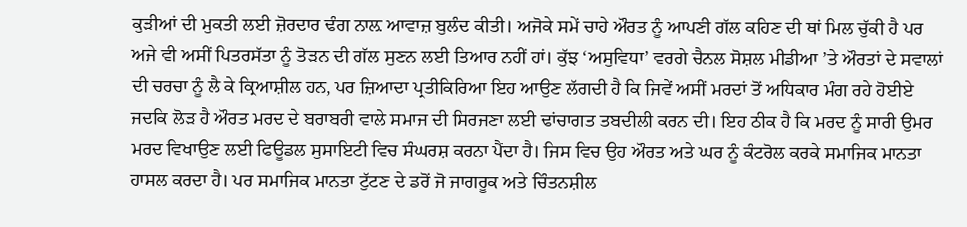ਕੁੜੀਆਂ ਦੀ ਮੁਕਤੀ ਲਈ ਜ਼ੋਰਦਾਰ ਢੰਗ ਨਾਲ਼ ਆਵਾਜ਼ ਬੁਲੰਦ ਕੀਤੀ। ਅਜੋਕੇ ਸਮੇਂ ਚਾਹੇ ਔਰਤ ਨੂੰ ਆਪਣੀ ਗੱਲ ਕਹਿਣ ਦੀ ਥਾਂ ਮਿਲ ਚੁੱਕੀ ਹੈ ਪਰ ਅਜੇ ਵੀ ਅਸੀਂ ਪਿਤਰਸੱਤਾ ਨੂੰ ਤੋੜਨ ਦੀ ਗੱਲ ਸੁਣਨ ਲਈ ਤਿਆਰ ਨਹੀਂ ਹਾਂ। ਕੁੱਝ ‘ਅਸੁਵਿਧਾ’ ਵਰਗੇ ਚੈਨਲ ਸੋਸ਼ਲ ਮੀਡੀਆ ’ਤੇ ਔਰਤਾਂ ਦੇ ਸਵਾਲਾਂ ਦੀ ਚਰਚਾ ਨੂੰ ਲੈ ਕੇ ਕ੍ਰਿਆਸ਼ੀਲ ਹਨ, ਪਰ ਜ਼ਿਆਦਾ ਪ੍ਰਤੀਕਿਰਿਆ ਇਹ ਆਉਣ ਲੱਗਦੀ ਹੈ ਕਿ ਜਿਵੇਂ ਅਸੀਂ ਮਰਦਾਂ ਤੋਂ ਅਧਿਕਾਰ ਮੰਗ ਰਹੇ ਹੋਈਏ ਜਦਕਿ ਲੋੜ ਹੈ ਔਰਤ ਮਰਦ ਦੇ ਬਰਾਬਰੀ ਵਾਲੇ ਸਮਾਜ ਦੀ ਸਿਰਜਣਾ ਲਈ ਢਾਂਚਾਗਤ ਤਬਦੀਲੀ ਕਰਨ ਦੀ। ਇਹ ਠੀਕ ਹੈ ਕਿ ਮਰਦ ਨੂੰ ਸਾਰੀ ਉਮਰ ਮਰਦ ਵਿਖਾਉਣ ਲਈ ਫਿਊਡਲ ਸੁਸਾਇਟੀ ਵਿਚ ਸੰਘਰਸ਼ ਕਰਨਾ ਪੈਂਦਾ ਹੈ। ਜਿਸ ਵਿਚ ਉਹ ਔਰਤ ਅਤੇ ਘਰ ਨੂੰ ਕੰਟਰੋਲ ਕਰਕੇ ਸਮਾਜਿਕ ਮਾਨਤਾ ਹਾਸਲ ਕਰਦਾ ਹੈ। ਪਰ ਸਮਾਜਿਕ ਮਾਨਤਾ ਟੁੱਟਣ ਦੇ ਡਰੋਂ ਜੋ ਜਾਗਰੂਕ ਅਤੇ ਚਿੰਤਨਸ਼ੀਲ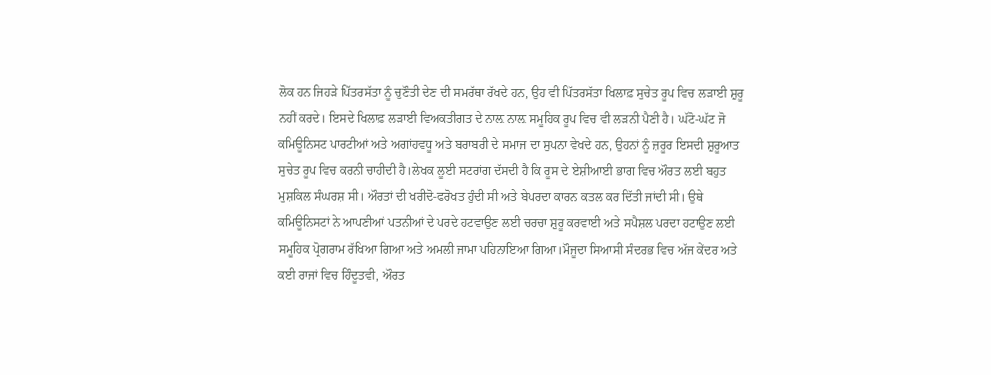ਲੋਕ ਹਨ ਜਿਹੜੇ ਪਿੱਤਰਸੱਤਾ ਨੂੰ ਚੁਣੌਤੀ ਦੇਣ ਦੀ ਸਮਰੱਥਾ ਰੱਖਦੇ ਹਨ, ਉਹ ਵੀ ਪਿੱਤਰਸੱਤਾ ਖਿਲਾਫ਼ ਸੁਚੇਤ ਰੂਪ ਵਿਚ ਲੜਾਈ ਸ਼ੁਰੂ ਨਹੀਂ ਕਰਦੇ। ਇਸਦੇ ਖਿਲਾਫ਼ ਲੜਾਈ ਵਿਅਕਤੀਗਤ ਦੇ ਨਾਲ਼ ਨਾਲ਼ ਸਮੂਹਿਕ ਰੂਪ ਵਿਚ ਵੀ ਲੜਨੀ ਪੈਣੀ ਹੈ। ਘੱਟੋ-ਘੱਟ ਜੋ ਕਮਿਊਨਿਸਟ ਪਾਰਟੀਆਂ ਅਤੇ ਅਗਾਂਹਵਧੂ ਅਤੇ ਬਰਾਬਰੀ ਦੇ ਸਮਾਜ ਦਾ ਸੁਪਨਾ ਵੇਖਦੇ ਹਨ, ਉਹਨਾਂ ਨੂੰ ਜ਼ਰੂਰ ਇਸਦੀ ਸ਼ੁਰੂਆਤ ਸੁਚੇਤ ਰੂਪ ਵਿਚ ਕਰਨੀ ਚਾਹੀਦੀ ਹੈ।ਲੇਖਕ ਲੂਈ ਸਟਰਾਂਗ ਦੱਸਦੀ ਹੈ ਕਿ ਰੂਸ ਦੇ ਏਸ਼ੀਆਈ ਭਾਗ ਵਿਚ ਔਰਤ ਲਈ ਬਹੁਤ ਮੁਸ਼ਕਿਲ ਸੰਘਰਸ਼ ਸੀ। ਔਰਤਾਂ ਦੀ ਖਰੀਦੋ-ਫਰੋਖਤ ਹੁੰਦੀ ਸੀ ਅਤੇ ਬੇਪਰਦਾ ਕਾਰਨ ਕਤਲ ਕਰ ਦਿੱਤੀ ਜਾਂਦੀ ਸੀ। ਉਥੇ ਕਮਿਊਨਿਸਟਾਂ ਨੇ ਆਪਣੀਆਂ ਪਤਨੀਆਂ ਦੇ ਪਰਦੇ ਹਟਵਾਉਣ ਲਈ ਚਰਚਾ ਸ਼ੁਰੂ ਕਰਵਾਈ ਅਤੇ ਸਪੈਸ਼ਲ ਪਰਦਾ ਹਟਾਉਣ ਲਈ ਸਮੂਹਿਕ ਪ੍ਰੋਗਰਾਮ ਰੱਖਿਆ ਗਿਆ ਅਤੇ ਅਮਲੀ ਜਾਮਾ ਪਹਿਨਾਇਆ ਗਿਆ।ਮੌਜੂਦਾ ਸਿਆਸੀ ਸੰਦਰਭ ਵਿਚ ਅੱਜ ਕੇਂਦਰ ਅਤੇ ਕਈ ਰਾਜਾਂ ਵਿਚ ਹਿੰਦੂਤਵੀ, ਔਰਤ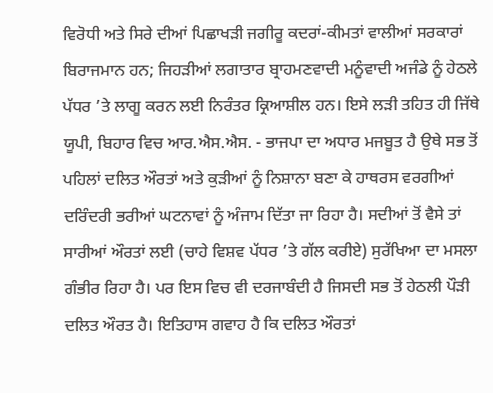ਵਿਰੋਧੀ ਅਤੇ ਸਿਰੇ ਦੀਆਂ ਪਿਛਾਖੜੀ ਜਗੀਰੂ ਕਦਰਾਂ-ਕੀਮਤਾਂ ਵਾਲੀਆਂ ਸਰਕਾਰਾਂ ਬਿਰਾਜਮਾਨ ਹਨ; ਜਿਹੜੀਆਂ ਲਗਾਤਾਰ ਬ੍ਰਾਹਮਣਵਾਦੀ ਮਨੂੰਵਾਦੀ ਅਜੰਡੇ ਨੂੰ ਹੇਠਲੇ ਪੱਧਰ ’ਤੇ ਲਾਗੂ ਕਰਨ ਲਈ ਨਿਰੰਤਰ ਕ੍ਰਿਆਸ਼ੀਲ ਹਨ। ਇਸੇ ਲੜੀ ਤਹਿਤ ਹੀ ਜਿੱਥੇ ਯੂਪੀ, ਬਿਹਾਰ ਵਿਚ ਆਰ.ਐਸ.ਐਸ. - ਭਾਜਪਾ ਦਾ ਅਧਾਰ ਮਜਬੂਤ ਹੈ ਉਥੇ ਸਭ ਤੋਂ ਪਹਿਲਾਂ ਦਲਿਤ ਔਰਤਾਂ ਅਤੇ ਕੁੜੀਆਂ ਨੂੰ ਨਿਸ਼ਾਨਾ ਬਣਾ ਕੇ ਹਾਥਰਸ ਵਰਗੀਆਂ ਦਰਿੰਦਰੀ ਭਰੀਆਂ ਘਟਨਾਵਾਂ ਨੂੰ ਅੰਜਾਮ ਦਿੱਤਾ ਜਾ ਰਿਹਾ ਹੈ। ਸਦੀਆਂ ਤੋਂ ਵੈਸੇ ਤਾਂ ਸਾਰੀਆਂ ਔਰਤਾਂ ਲਈ (ਚਾਹੇ ਵਿਸ਼ਵ ਪੱਧਰ ’ਤੇ ਗੱਲ ਕਰੀਏ) ਸੁਰੱਖਿਆ ਦਾ ਮਸਲਾ ਗੰਭੀਰ ਰਿਹਾ ਹੈ। ਪਰ ਇਸ ਵਿਚ ਵੀ ਦਰਜਾਬੰਦੀ ਹੈ ਜਿਸਦੀ ਸਭ ਤੋਂ ਹੇਠਲੀ ਪੌੜੀ ਦਲਿਤ ਔਰਤ ਹੈ। ਇਤਿਹਾਸ ਗਵਾਹ ਹੈ ਕਿ ਦਲਿਤ ਔਰਤਾਂ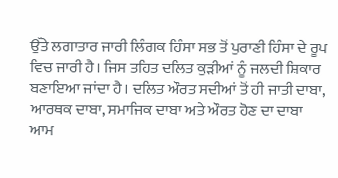ਉੱਤੇ ਲਗਾਤਾਰ ਜਾਰੀ ਲਿੰਗਕ ਹਿੰਸਾ ਸਭ ਤੋਂ ਪੁਰਾਣੀ ਹਿੰਸਾ ਦੇ ਰੂਪ ਵਿਚ ਜਾਰੀ ਹੈ। ਜਿਸ ਤਹਿਤ ਦਲਿਤ ਕੁੜੀਆਂ ਨੂੰ ਜਲਦੀ ਸ਼ਿਕਾਰ ਬਣਾਇਆ ਜਾਂਦਾ ਹੈ। ਦਲਿਤ ਔਰਤ ਸਦੀਆਂ ਤੋਂ ਹੀ ਜਾਤੀ ਦਾਬਾ, ਆਰਥਕ ਦਾਬਾ, ਸਮਾਜਿਕ ਦਾਬਾ ਅਤੇ ਔਰਤ ਹੋਣ ਦਾ ਦਾਬਾ ਆਮ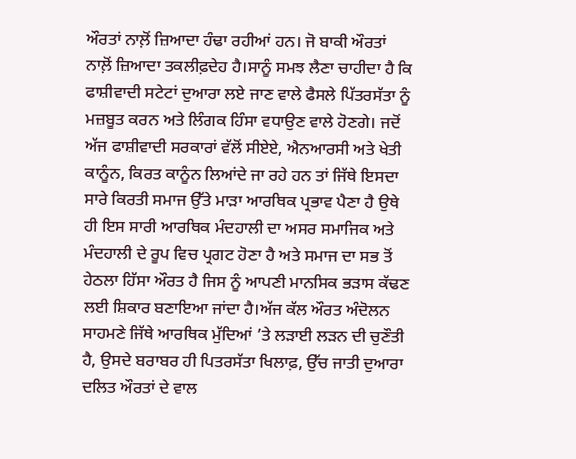ਔਰਤਾਂ ਨਾਲ਼ੋਂ ਜ਼ਿਆਦਾ ਹੰਢਾ ਰਹੀਆਂ ਹਨ। ਜੋ ਬਾਕੀ ਔਰਤਾਂ ਨਾਲ਼ੋਂ ਜ਼ਿਆਦਾ ਤਕਲੀਫ਼ਦੇਹ ਹੈ।ਸਾਨੂੰ ਸਮਝ ਲੈਣਾ ਚਾਹੀਦਾ ਹੈ ਕਿ ਫਾਸ਼ੀਵਾਦੀ ਸਟੇਟਾਂ ਦੁਆਰਾ ਲਏ ਜਾਣ ਵਾਲੇ ਫੈਸਲੇ ਪਿੱਤਰਸੱਤਾ ਨੂੰ ਮਜ਼ਬੂਤ ਕਰਨ ਅਤੇ ਲਿੰਗਕ ਹਿੰਸਾ ਵਧਾਉਣ ਵਾਲੇ ਹੋਣਗੇ। ਜਦੋਂ ਅੱਜ ਫਾਸ਼ੀਵਾਦੀ ਸਰਕਾਰਾਂ ਵੱਲੋਂ ਸੀਏਏ, ਐਨਆਰਸੀ ਅਤੇ ਖੇਤੀ ਕਾਨੂੰਨ, ਕਿਰਤ ਕਾਨੂੰਨ ਲਿਆਂਦੇ ਜਾ ਰਹੇ ਹਨ ਤਾਂ ਜਿੱਥੇ ਇਸਦਾ ਸਾਰੇ ਕਿਰਤੀ ਸਮਾਜ ਉੱਤੇ ਮਾੜਾ ਆਰਥਿਕ ਪ੍ਰਭਾਵ ਪੈਣਾ ਹੈ ਉਥੇ ਹੀ ਇਸ ਸਾਰੀ ਆਰਥਿਕ ਮੰਦਹਾਲੀ ਦਾ ਅਸਰ ਸਮਾਜਿਕ ਅਤੇ ਮੰਦਹਾਲੀ ਦੇ ਰੂਪ ਵਿਚ ਪ੍ਰਗਟ ਹੋਣਾ ਹੈ ਅਤੇ ਸਮਾਜ ਦਾ ਸਭ ਤੋਂ ਹੇਠਲਾ ਹਿੱਸਾ ਔਰਤ ਹੈ ਜਿਸ ਨੂੰ ਆਪਣੀ ਮਾਨਸਿਕ ਭੜਾਸ ਕੱਢਣ ਲਈ ਸ਼ਿਕਾਰ ਬਣਾਇਆ ਜਾਂਦਾ ਹੈ।ਅੱਜ ਕੱਲ ਔਰਤ ਅੰਦੋਲਨ ਸਾਹਮਣੇ ਜਿੱਥੇ ਆਰਥਿਕ ਮੁੱਦਿਆਂ ’ਤੇ ਲੜਾਈ ਲੜਨ ਦੀ ਚੁਣੌਤੀ ਹੈ, ਉਸਦੇ ਬਰਾਬਰ ਹੀ ਪਿਤਰਸੱਤਾ ਖਿਲਾਫ਼, ਉੱਚ ਜਾਤੀ ਦੁਆਰਾ ਦਲਿਤ ਔਰਤਾਂ ਦੇ ਵਾਲ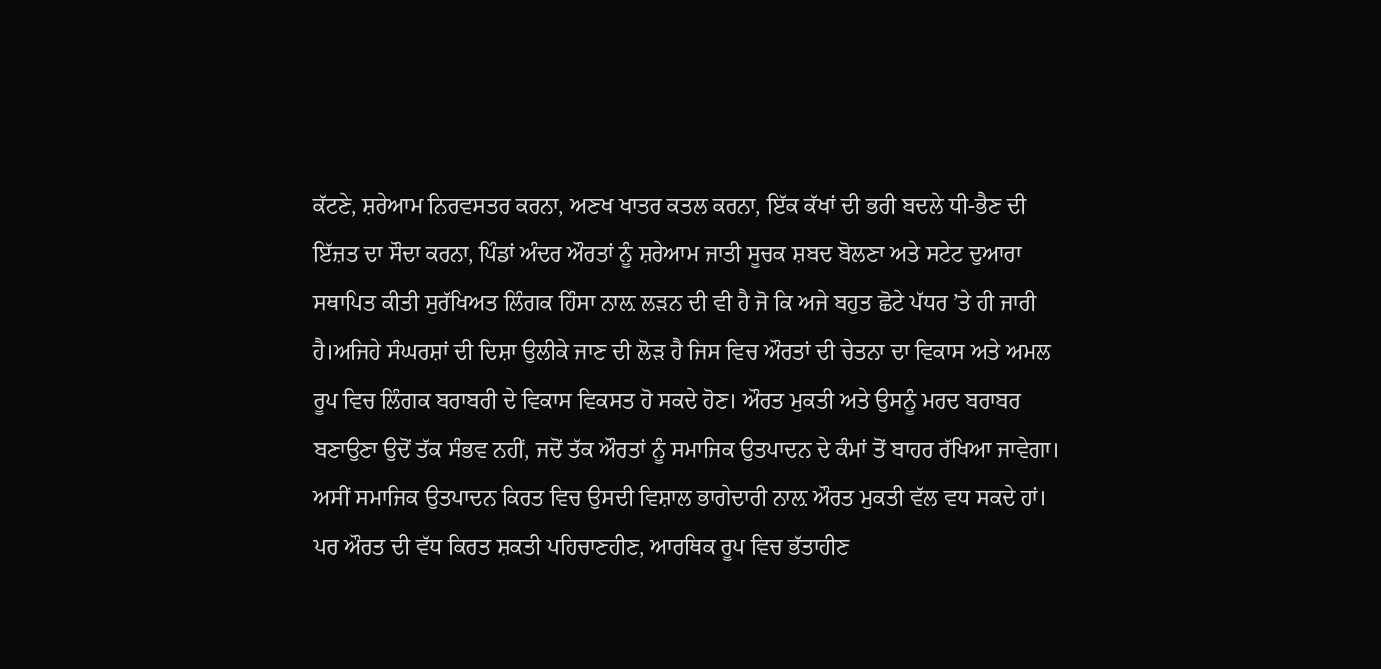ਕੱਟਣੇ, ਸ਼ਰੇਆਮ ਨਿਰਵਸਤਰ ਕਰਨਾ, ਅਣਖ ਖਾਤਰ ਕਤਲ ਕਰਨਾ, ਇੱਕ ਕੱਖਾਂ ਦੀ ਭਰੀ ਬਦਲੇ ਧੀ-ਭੈਣ ਦੀ ਇੱਜ਼ਤ ਦਾ ਸੌਦਾ ਕਰਨਾ, ਪਿੰਡਾਂ ਅੰਦਰ ਔਰਤਾਂ ਨੂੰ ਸ਼ਰੇਆਮ ਜਾਤੀ ਸੂਚਕ ਸ਼ਬਦ ਬੋਲਣਾ ਅਤੇ ਸਟੇਟ ਦੁਆਰਾ ਸਥਾਪਿਤ ਕੀਤੀ ਸੁਰੱਖਿਅਤ ਲਿੰਗਕ ਹਿੰਸਾ ਨਾਲ਼ ਲੜਨ ਦੀ ਵੀ ਹੈ ਜੋ ਕਿ ਅਜੇ ਬਹੁਤ ਛੋਟੇ ਪੱਧਰ ’ਤੇ ਹੀ ਜਾਰੀ ਹੈ।ਅਜਿਹੇ ਸੰਘਰਸ਼ਾਂ ਦੀ ਦਿਸ਼ਾ ਉਲੀਕੇ ਜਾਣ ਦੀ ਲੋੜ ਹੈ ਜਿਸ ਵਿਚ ਔਰਤਾਂ ਦੀ ਚੇਤਨਾ ਦਾ ਵਿਕਾਸ ਅਤੇ ਅਮਲ ਰੂਪ ਵਿਚ ਲਿੰਗਕ ਬਰਾਬਰੀ ਦੇ ਵਿਕਾਸ ਵਿਕਸਤ ਹੋ ਸਕਦੇ ਹੋਣ। ਔਰਤ ਮੁਕਤੀ ਅਤੇ ਉਸਨੂੰ ਮਰਦ ਬਰਾਬਰ ਬਣਾਉਣਾ ਉਦੋਂ ਤੱਕ ਸੰਭਵ ਨਹੀਂ, ਜਦੋਂ ਤੱਕ ਔਰਤਾਂ ਨੂੰ ਸਮਾਜਿਕ ਉਤਪਾਦਨ ਦੇ ਕੰਮਾਂ ਤੋਂ ਬਾਹਰ ਰੱਖਿਆ ਜਾਵੇਗਾ। ਅਸੀਂ ਸਮਾਜਿਕ ਉਤਪਾਦਨ ਕਿਰਤ ਵਿਚ ਉਸਦੀ ਵਿਸ਼ਾਲ ਭਾਗੇਦਾਰੀ ਨਾਲ਼ ਔਰਤ ਮੁਕਤੀ ਵੱਲ ਵਧ ਸਕਦੇ ਹਾਂ। ਪਰ ਔਰਤ ਦੀ ਵੱਧ ਕਿਰਤ ਸ਼ਕਤੀ ਪਹਿਚਾਣਹੀਣ, ਆਰਥਿਕ ਰੂਪ ਵਿਚ ਭੱਤਾਹੀਣ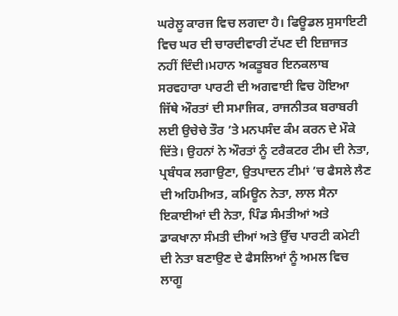ਘਰੇਲੂ ਕਾਰਜ ਵਿਚ ਲਗਦਾ ਹੈ। ਫਿਊਡਲ ਸੁਸਾਇਟੀ ਵਿਚ ਘਰ ਦੀ ਚਾਰਦੀਵਾਰੀ ਟੱਪਣ ਦੀ ਇਜ਼ਾਜਤ ਨਹੀਂ ਦਿੰਦੀ।ਮਹਾਨ ਅਕਤੂਬਰ ਇਨਕਲਾਬ ਸਰਵਹਾਰਾ ਪਾਰਟੀ ਦੀ ਅਗਵਾਈ ਵਿਚ ਹੋਇਆ ਜਿੱਥੇ ਔਰਤਾਂ ਦੀ ਸਮਾਜਿਕ, ਰਾਜਨੀਤਕ ਬਰਾਬਰੀ ਲਈ ਉਚੇਚੇ ਤੌਰ ’ਤੇ ਮਨਪਸੰਦ ਕੰਮ ਕਰਨ ਦੇ ਮੌਕੇ ਦਿੱਤੇ। ਉਹਨਾਂ ਨੇ ਔਰਤਾਂ ਨੂੰ ਟਰੈਕਟਰ ਟੀਮ ਦੀ ਨੇਤਾ, ਪ੍ਰਬੰਧਕ ਲਗਾਉਣਾ, ਉਤਪਾਦਨ ਟੀਮਾਂ ’ਚ ਫੈਸਲੇ ਲੈਣ ਦੀ ਅਹਿਮੀਅਤ, ਕਮਿਊਨ ਨੇਤਾ, ਲਾਲ ਸੈਨਾ ਇਕਾਈਆਂ ਦੀ ਨੇਤਾ, ਪਿੰਡ ਸੰਮਤੀਆਂ ਅਤੇ ਡਾਕਖਾਨਾ ਸੰਮਤੀ ਦੀਆਂ ਅਤੇ ਉੱਚ ਪਾਰਟੀ ਕਮੇਟੀ ਦੀ ਨੇਤਾ ਬਣਾਉਣ ਦੇ ਫੈਸਲਿਆਂ ਨੂੰ ਅਮਲ ਵਿਚ ਲਾਗੂ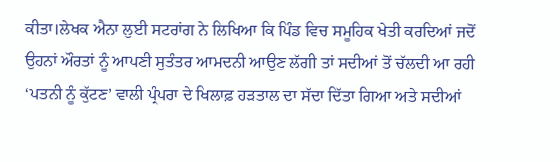ਕੀਤਾ।ਲੇਖਕ ਐਨਾ ਲੁਈ ਸਟਰਾਂਗ ਨੇ ਲਿਖਿਆ ਕਿ ਪਿੰਡ ਵਿਚ ਸਮੂਹਿਕ ਖੇਤੀ ਕਰਦਿਆਂ ਜਦੋਂ ਉਹਨਾਂ ਔਰਤਾਂ ਨੂੰ ਆਪਣੀ ਸੁਤੰਤਰ ਆਮਦਨੀ ਆਉਣ ਲੱਗੀ ਤਾਂ ਸਦੀਆਂ ਤੋਂ ਚੱਲਦੀ ਆ ਰਹੀ ‘ਪਤਨੀ ਨੂੰ ਕੁੱਟਣ’ ਵਾਲੀ ਪ੍ਰੰਪਰਾ ਦੇ ਖਿਲਾਫ਼ ਹੜਤਾਲ ਦਾ ਸੱਦਾ ਦਿੱਤਾ ਗਿਆ ਅਤੇ ਸਦੀਆਂ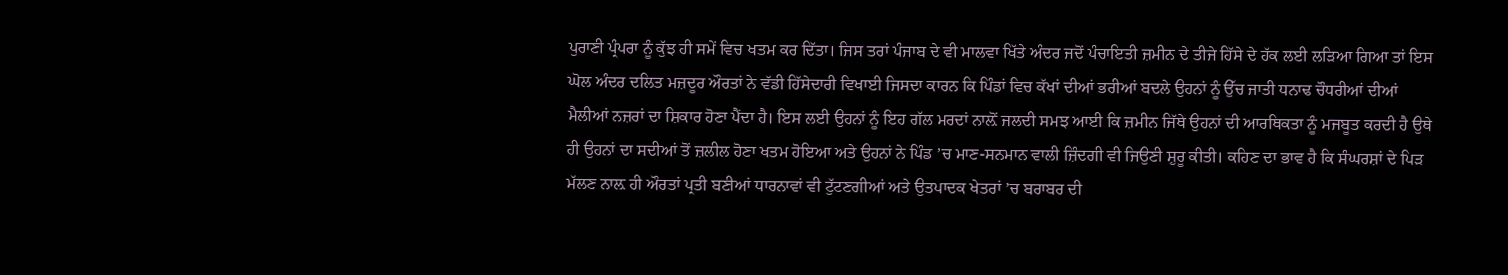ਪੁਰਾਣੀ ਪ੍ਰੰਪਰਾ ਨੂੰ ਕੁੱਝ ਹੀ ਸਮੇਂ ਵਿਚ ਖਤਮ ਕਰ ਦਿੱਤਾ। ਜਿਸ ਤਰਾਂ ਪੰਜਾਬ ਦੇ ਵੀ ਮਾਲਵਾ ਖਿੱਤੇ ਅੰਦਰ ਜਦੋਂ ਪੰਚਾਇਤੀ ਜ਼ਮੀਨ ਦੇ ਤੀਜੇ ਹਿੱਸੇ ਦੇ ਹੱਕ ਲਈ ਲੜਿਆ ਗਿਆ ਤਾਂ ਇਸ ਘੋਲ ਅੰਦਰ ਦਲਿਤ ਮਜ਼ਦੂਰ ਔਰਤਾਂ ਨੇ ਵੱਡੀ ਹਿੱਸੇਦਾਰੀ ਵਿਖਾਈ ਜਿਸਦਾ ਕਾਰਨ ਕਿ ਪਿੰਡਾਂ ਵਿਚ ਕੱਖਾਂ ਦੀਆਂ ਭਰੀਆਂ ਬਦਲੇ ਉਹਨਾਂ ਨੂੰ ਉੱਚ ਜਾਤੀ ਧਨਾਢ ਚੌਧਰੀਆਂ ਦੀਆਂ ਮੈਲੀਆਂ ਨਜ਼ਰਾਂ ਦਾ ਸ਼ਿਕਾਰ ਹੋਣਾ ਪੈਂਦਾ ਹੈ। ਇਸ ਲਈ ਉਹਨਾਂ ਨੂੰ ਇਹ ਗੱਲ ਮਰਦਾਂ ਨਾਲ਼ੋਂ ਜਲਦੀ ਸਮਝ ਆਈ ਕਿ ਜ਼ਮੀਨ ਜਿੱਥੇ ਉਹਨਾਂ ਦੀ ਆਰਥਿਕਤਾ ਨੂੰ ਮਜਬੂਤ ਕਰਦੀ ਹੈ ਉਥੇ ਹੀ ਉਹਨਾਂ ਦਾ ਸਦੀਆਂ ਤੋਂ ਜ਼ਲੀਲ ਹੋਣਾ ਖਤਮ ਹੋਇਆ ਅਤੇ ਉਹਨਾਂ ਨੇ ਪਿੰਡ ’ਚ ਮਾਣ-ਸਨਮਾਨ ਵਾਲੀ ਜ਼ਿੰਦਗੀ ਵੀ ਜਿਉਣੀ ਸ਼ੁਰੂ ਕੀਤੀ। ਕਹਿਣ ਦਾ ਭਾਵ ਹੈ ਕਿ ਸੰਘਰਸ਼ਾਂ ਦੇ ਪਿੜ ਮੱਲਣ ਨਾਲ਼ ਹੀ ਔਰਤਾਂ ਪ੍ਰਤੀ ਬਣੀਆਂ ਧਾਰਨਾਵਾਂ ਵੀ ਟੁੱਟਣਗੀਆਂ ਅਤੇ ਉਤਪਾਦਕ ਖੇਤਰਾਂ ’ਚ ਬਰਾਬਰ ਦੀ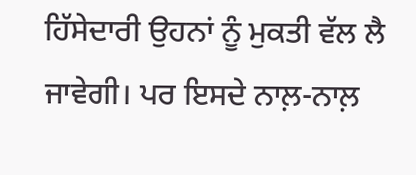ਹਿੱਸੇਦਾਰੀ ਉਹਨਾਂ ਨੂੰ ਮੁਕਤੀ ਵੱਲ ਲੈ ਜਾਵੇਗੀ। ਪਰ ਇਸਦੇ ਨਾਲ਼-ਨਾਲ਼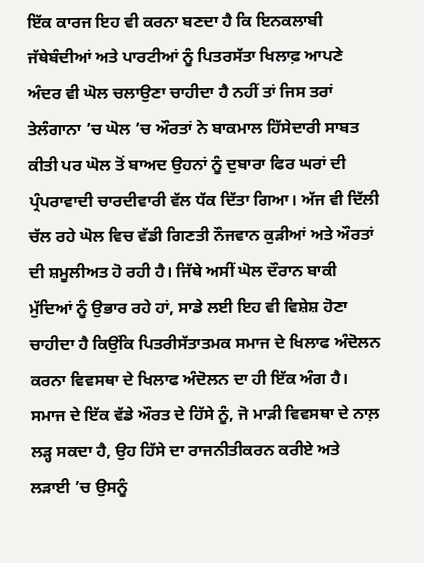ਇੱਕ ਕਾਰਜ ਇਹ ਵੀ ਕਰਨਾ ਬਣਦਾ ਹੈ ਕਿ ਇਨਕਲਾਬੀ ਜੱਥੇਬੰਦੀਆਂ ਅਤੇ ਪਾਰਟੀਆਂ ਨੂੰ ਪਿਤਰਸੱਤਾ ਖਿਲਾਫ਼ ਆਪਣੇ ਅੰਦਰ ਵੀ ਘੋਲ ਚਲਾਉਣਾ ਚਾਹੀਦਾ ਹੈ ਨਹੀਂ ਤਾਂ ਜਿਸ ਤਰਾਂ ਤੇਲੰਗਾਨਾ ’ਚ ਘੋਲ ’ਚ ਔਰਤਾਂ ਨੇ ਬਾਕਮਾਲ ਹਿੱਸੇਦਾਰੀ ਸਾਬਤ ਕੀਤੀ ਪਰ ਘੋਲ ਤੋਂ ਬਾਅਦ ਉਹਨਾਂ ਨੂੰ ਦੁਬਾਰਾ ਫਿਰ ਘਰਾਂ ਦੀ ਪ੍ਰੰਪਰਾਵਾਦੀ ਚਾਰਦੀਵਾਰੀ ਵੱਲ ਧੱਕ ਦਿੱਤਾ ਗਿਆ। ਅੱਜ ਵੀ ਦਿੱਲੀ ਚੱਲ ਰਹੇ ਘੋਲ ਵਿਚ ਵੱਡੀ ਗਿਣਤੀ ਨੌਜਵਾਨ ਕੁੜੀਆਂ ਅਤੇ ਔਰਤਾਂ ਦੀ ਸ਼ਮੂਲੀਅਤ ਹੋ ਰਹੀ ਹੈ। ਜਿੱਥੇ ਅਸੀਂ ਘੋਲ ਦੌਰਾਨ ਬਾਕੀ ਮੁੱਦਿਆਂ ਨੂੰ ਉਭਾਰ ਰਹੇ ਹਾਂ, ਸਾਡੇ ਲਈ ਇਹ ਵੀ ਵਿਸ਼ੇਸ਼ ਹੋਣਾ ਚਾਹੀਦਾ ਹੈ ਕਿਉਂਕਿ ਪਿਤਰੀਸੱਤਾਤਮਕ ਸਮਾਜ ਦੇ ਖਿਲਾਫ ਅੰਦੋਲਨ ਕਰਨਾ ਵਿਵਸਥਾ ਦੇ ਖਿਲਾਫ ਅੰਦੋਲਨ ਦਾ ਹੀ ਇੱਕ ਅੰਗ ਹੈ। ਸਮਾਜ ਦੇ ਇੱਕ ਵੱਡੇ ਔਰਤ ਦੇ ਹਿੱਸੇ ਨੂੰ, ਜੋ ਮਾੜੀ ਵਿਵਸਥਾ ਦੇ ਨਾਲ਼ ਲੜ੍ਹ ਸਕਦਾ ਹੈ, ਉਹ ਹਿੱਸੇ ਦਾ ਰਾਜਨੀਤੀਕਰਨ ਕਰੀਏ ਅਤੇ ਲੜਾਈ ’ਚ ਉਸਨੂੰ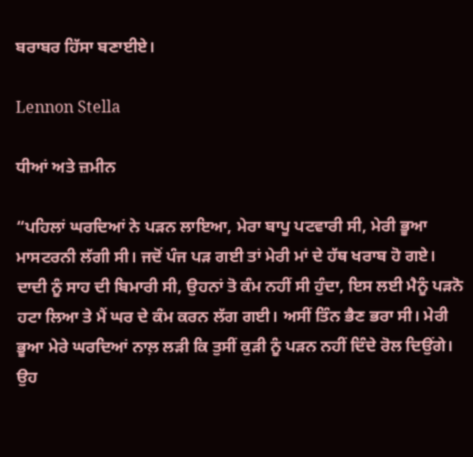ਬਰਾਬਰ ਹਿੱਸਾ ਬਣਾਈਏ।

Lennon Stella

ਧੀਆਂ ਅਤੇ ਜ਼ਮੀਨ

“ਪਹਿਲਾਂ ਘਰਦਿਆਂ ਨੇ ਪੜਨ ਲਾਇਆ, ਮੇਰਾ ਬਾਪੂ ਪਟਵਾਰੀ ਸੀ, ਮੇਰੀ ਭੂਆ ਮਾਸਟਰਨੀ ਲੱਗੀ ਸੀ। ਜਦੋਂ ਪੰਜ ਪੜ ਗਈ ਤਾਂ ਮੇਰੀ ਮਾਂ ਦੇ ਹੱਥ ਖਰਾਬ ਹੋ ਗਏ। ਦਾਦੀ ਨੂੰ ਸਾਹ ਦੀ ਬਿਮਾਰੀ ਸੀ, ਉਹਨਾਂ ਤੋ ਕੰਮ ਨਹੀਂ ਸੀ ਹੁੰਦਾ, ਇਸ ਲਈ ਮੈਨੂੰ ਪੜਨੋ ਹਟਾ ਲਿਆ ਤੇ ਮੈਂ ਘਰ ਦੇ ਕੰਮ ਕਰਨ ਲੱਗ ਗਈ। ਅਸੀਂ ਤਿੰਨ ਭੈਣ ਭਰਾ ਸੀ। ਮੇਰੀ ਭੂਆ ਮੇਰੇ ਘਰਦਿਆਂ ਨਾਲ਼ ਲੜੀ ਕਿ ਤੁਸੀਂ ਕੁੜੀ ਨੂੰ ਪੜਨ ਨਹੀਂ ਦਿੰਦੇ ਰੋਲ ਦਿਉਂਗੇ। ਉਹ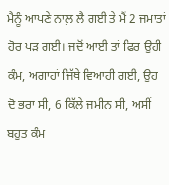ਮੈਨੂੰ ਆਪਣੇ ਨਾਲ਼ ਲੈ ਗਈ ਤੇ ਮੈਂ 2 ਜਮਾਤਾਂ ਹੋਰ ਪੜ ਗਈ। ਜਦੋਂ ਆਈ ਤਾਂ ਫਿਰ ਉਹੀ ਕੰਮ, ਅਗਾਹਾਂ ਜਿੱਥੇ ਵਿਆਹੀ ਗਈ, ਉਹ ਦੋ ਭਰਾ ਸੀ, 6 ਕਿੱਲੇ ਜਮੀਨ ਸੀ, ਅਸੀਂ ਬਹੁਤ ਕੰਮ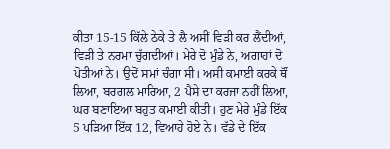ਕੀਤਾ 15-15 ਕਿੱਲੇ ਠੇਕੇ ਤੇ ਲੈ ਅਸੀਂ ਵਿੜੀ ਕਰ ਲੈਂਦੀਆਂ, ਵਿੜੀ ਤੇ ਨਰਮਾ ਚੁੱਗਦੀਆਂ। ਮੇਰੇ ਦੋ ਮੁੰਡੇ ਨੇ, ਅਗਾਹਾਂ ਦੋ ਪੋਤੀਆਂ ਨੇ। ਉਦੋਂ ਸਮਾਂ ਚੰਗਾ ਸੀ। ਅਸੀ ਕਮਾਈ ਕਰਕੇ ਥੌਂ ਲਿਆ, ਬਰਗਲ ਮਾਰਿਆ, 2 ਪੈਸੇ ਦਾ ਕਰਜਾ ਨਹੀਂ ਲਿਆ, ਘਰ ਬਣਾਇਆ ਬਹੁਤ ਕਮਾਈ ਕੀਤੀ। ਹੁਣ ਮੇਰੇ ਮੁੰਡੇ ਇੱਕ 5 ਪੜਿਆ ਇੱਕ 12, ਵਿਆਹੇ ਹੋਏ ਨੇ। ਵੱਡੇ ਦੇ ਇੱਕ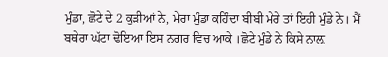ਮੁੰਡਾ, ਛੋਟੇ ਦੇ 2 ਕੁੜੀਆਂ ਨੇ, ਮੇਰਾ ਮੁੰਡਾ ਕਹਿੰਦਾ ਬੀਬੀ ਮੇਰੇ ਤਾਂ ਇਹੀ ਮੁੰਡੇ ਨੇ। ਮੈਂ ਬਥੇਰਾ ਘੱਟਾ ਢੋਇਆ ਇਸ ਨਗਰ ਵਿਚ ਆਕੇ ।ਛੋਟੇ ਮੁੰਡੇ ਨੇ ਕਿਸੇ ਨਾਲ਼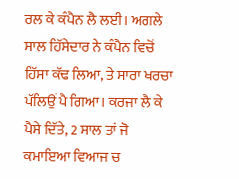ਰਲ ਕੇ ਕੰਪੈਨ ਲੈ ਲਈ। ਅਗਲੇ ਸਾਲ ਹਿੱਸੇਦਾਰ ਨੇ ਕੰਪੈਨ ਵਿਚੋਂ ਹਿੱਸਾ ਕੱਢ ਲਿਆ, ਤੇ ਸਾਰਾ ਖਰਚਾ ਪੱਲਿਉਂ ਪੈ ਗਿਆ। ਕਰਜਾ ਲੈ ਕੇ ਪੈਸੇ ਦਿੱਤੇ, 2 ਸਾਲ ਤਾਂ ਜੋ ਕਮਾਇਆ ਵਿਆਜ ਚ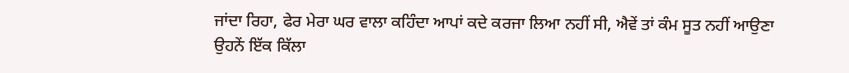ਜਾਂਦਾ ਰਿਹਾ, ਫੇਰ ਮੇਰਾ ਘਰ ਵਾਲਾ ਕਹਿੰਦਾ ਆਪਾਂ ਕਦੇ ਕਰਜਾ ਲਿਆ ਨਹੀਂ ਸੀ, ਐਵੇਂ ਤਾਂ ਕੰਮ ਸੂਤ ਨਹੀਂ ਆਉਣਾ ਉਹਨੇਂ ਇੱਕ ਕਿੱਲਾ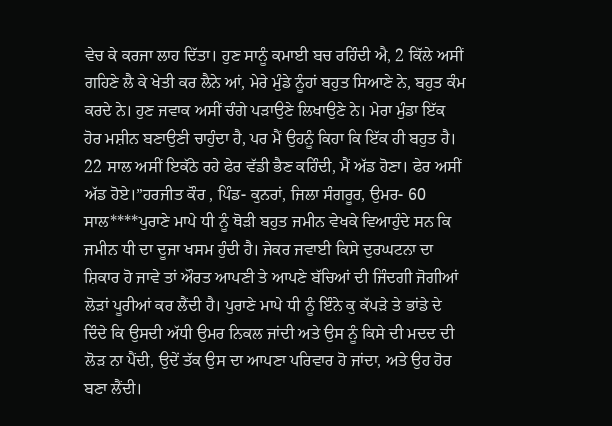ਵੇਚ ਕੇ ਕਰਜਾ ਲਾਹ ਦਿੱਤਾ। ਹੁਣ ਸਾਨੂੰ ਕਮਾਈ ਬਚ ਰਹਿੰਦੀ ਐ, 2 ਕਿੱਲੇ ਅਸੀਂ ਗਹਿਣੇ ਲੈ ਕੇ ਖੇਤੀ ਕਰ ਲੈਨੇ ਆਂ, ਮੇਰੇ ਮੁੰਡੇ ਨੂੰਹਾਂ ਬਹੁਤ ਸਿਆਣੇ ਨੇ, ਬਹੁਤ ਕੰਮ ਕਰਦੇ ਨੇ। ਹੁਣ ਜਵਾਕ ਅਸੀਂ ਚੰਗੇ ਪੜਾਉਣੇ ਲਿਖਾਉਣੇ ਨੇ। ਮੇਰਾ ਮੁੰਡਾ ਇੱਕ ਹੋਰ ਮਸ਼ੀਨ ਬਣਾਉਣੀ ਚਾਹੁੰਦਾ ਹੈ, ਪਰ ਮੈਂ ਉਹਨੂੰ ਕਿਹਾ ਕਿ ਇੱਕ ਹੀ ਬਹੁਤ ਹੈ। 22 ਸਾਲ ਅਸੀਂ ਇਕੱਠੇ ਰਹੇ ਫੇਰ ਵੱਡੀ ਭੈਣ ਕਹਿੰਦੀ, ਮੈਂ ਅੱਡ ਹੋਣਾ। ਫੇਰ ਅਸੀਂ ਅੱਡ ਹੋਏ।”ਹਰਜੀਤ ਕੌਰ , ਪਿੰਡ- ਕੁਨਰਾਂ, ਜਿਲਾ ਸੰਗਰੂਰ, ਉਮਰ- 60 ਸਾਲ****ਪੁਰਾਣੇ ਮਾਪੇ ਧੀ ਨੂੰ ਥੋੜੀ ਬਹੁਤ ਜਮੀਨ ਵੇਖਕੇ ਵਿਆਹੁੰਦੇ ਸਨ ਕਿ ਜਮੀਨ ਧੀ ਦਾ ਦੂਜਾ ਖਸਮ ਹੁੰਦੀ ਹੈ। ਜੇਕਰ ਜਵਾਈ ਕਿਸੇ ਦੁਰਘਟਨਾ ਦਾ ਸ਼ਿਕਾਰ ਹੋ ਜਾਵੇ ਤਾਂ ਔਰਤ ਆਪਣੀ ਤੇ ਆਪਣੇ ਬੱਚਿਆਂ ਦੀ ਜਿੰਦਗੀ ਜੋਗੀਆਂ ਲੋੜਾਂ ਪੂਰੀਆਂ ਕਰ ਲੈਂਦੀ ਹੈ। ਪੁਰਾਣੇ ਮਾਪੇ ਧੀ ਨੂੰ ਇੰਨੇ ਕੁ ਕੱਪੜੇ ਤੇ ਭਾਂਡੇ ਦੇ ਦਿੰਦੇ ਕਿ ਉਸਦੀ ਅੱਧੀ ਉਮਰ ਨਿਕਲ ਜਾਂਦੀ ਅਤੇ ਉਸ ਨੂੰ ਕਿਸੇ ਦੀ ਮਦਦ ਦੀ ਲੋੜ ਨਾ ਪੈਂਦੀ, ਉਦੇਂ ਤੱਕ ਉਸ ਦਾ ਆਪਣਾ ਪਰਿਵਾਰ ਹੋ ਜਾਂਦਾ, ਅਤੇ ਉਹ ਹੋਰ ਬਣਾ ਲੈਂਦੀ।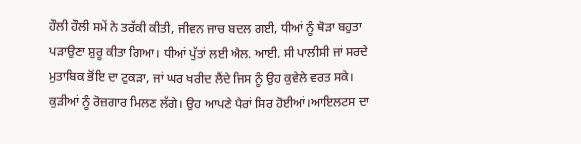ਹੌਲੀ ਹੌਲੀ ਸਮੇਂ ਨੇ ਤਰੱਕੀ ਕੀਤੀ, ਜੀਵਨ ਜਾਚ ਬਦਲ ਗਈ, ਧੀਆਂ ਨੂੰ ਥੋੜਾ ਬਹੁਤਾ ਪੜਾਉਣਾ ਸ਼ੁਰੂ ਕੀਤਾ ਗਿਆ। ਧੀਆਂ ਪੁੱਤਾਂ ਲਈ ਐਲ. ਆਈ. ਸੀ ਪਾਲੀਸੀ ਜਾਂ ਸਰਦੇ ਮੁਤਾਬਿਕ ਭੋਂਇ ਦਾ ਟੁਕੜਾ, ਜਾਂ ਘਰ ਖਰੀਦ ਲੈਂਦੇ ਜਿਸ ਨੂੰ ਉਹ ਕੁਵੇਲੇ ਵਰਤ ਸਕੇ। ਕੁੜੀਆਂ ਨੂੰ ਰੋਜ਼ਗਾਰ ਮਿਲਣ ਲੱਗੇ। ਉਹ ਆਪਣੇ ਪੈਰਾਂ ਸਿਰ ਹੋਈਆਂ।ਆਇਲਟਸ ਦਾ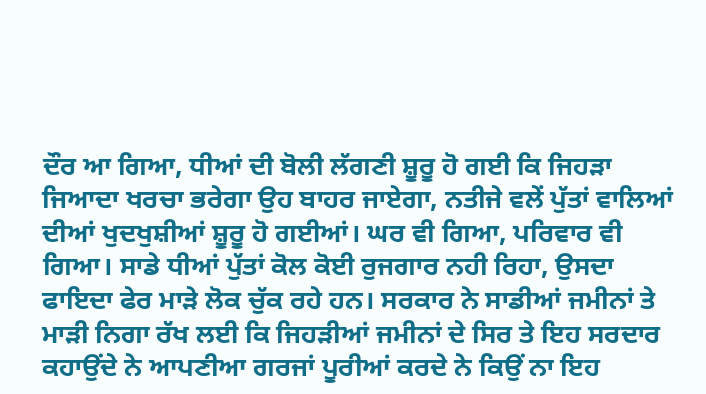ਦੌਰ ਆ ਗਿਆ, ਧੀਆਂ ਦੀ ਬੋਲੀ ਲੱਗਣੀ ਸ਼ੂਰੂ ਹੋ ਗਈ ਕਿ ਜਿਹੜਾ ਜਿਆਦਾ ਖਰਚਾ ਭਰੇਗਾ ਉਹ ਬਾਹਰ ਜਾਏਗਾ, ਨਤੀਜੇ ਵਲੇਂ ਪੁੱਤਾਂ ਵਾਲਿਆਂ ਦੀਆਂ ਖੁਦਖੁਸ਼ੀਆਂ ਸ਼ੂਰੂ ਹੋ ਗਈਆਂ। ਘਰ ਵੀ ਗਿਆ, ਪਰਿਵਾਰ ਵੀ ਗਿਆ। ਸਾਡੇ ਧੀਆਂ ਪੁੱਤਾਂ ਕੋਲ ਕੋਈ ਰੁਜਗਾਰ ਨਹੀ ਰਿਹਾ, ਉਸਦਾ ਫਾਇਦਾ ਫੇਰ ਮਾੜੇ ਲੋਕ ਚੁੱਕ ਰਹੇ ਹਨ। ਸਰਕਾਰ ਨੇ ਸਾਡੀਆਂ ਜਮੀਨਾਂ ਤੇ ਮਾੜੀ ਨਿਗਾ ਰੱਖ ਲਈ ਕਿ ਜਿਹੜੀਆਂ ਜਮੀਨਾਂ ਦੇ ਸਿਰ ਤੇ ਇਹ ਸਰਦਾਰ ਕਹਾਉਂਦੇ ਨੇ ਆਪਣੀਆ ਗਰਜਾਂ ਪੂਰੀਆਂ ਕਰਦੇ ਨੇ ਕਿਉਂ ਨਾ ਇਹ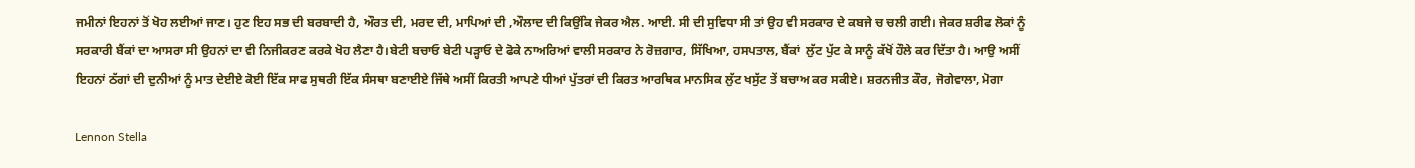ਜਮੀਨਾਂ ਇਹਨਾਂ ਤੋਂ ਖੋਹ ਲਈਆਂ ਜਾਣ। ਹੁਣ ਇਹ ਸਭ ਦੀ ਬਰਬਾਦੀ ਹੈ, ਔਰਤ ਦੀ, ਮਰਦ ਦੀ, ਮਾਪਿਆਂ ਦੀ ,ਔਲਾਦ ਦੀ ਕਿਉਂਕਿ ਜੇਕਰ ਐਲ. ਆਈ. ਸੀ ਦੀ ਸੁਵਿਧਾ ਸੀ ਤਾਂ ਉਹ ਵੀ ਸਰਕਾਰ ਦੇ ਕਬਜੇ ਚ ਚਲੀ ਗਈ। ਜੇਕਰ ਸ਼ਰੀਫ ਲੋਕਾਂ ਨੂੰ ਸਰਕਾਰੀ ਬੈਂਕਾਂ ਦਾ ਆਸਰਾ ਸੀ ਉਹਨਾਂ ਦਾ ਵੀ ਨਿਜੀਕਰਣ ਕਰਕੇ ਖੋਹ ਲੈਣਾ ਹੈ।ਬੇਟੀ ਬਚਾਓ ਬੇਟੀ ਪੜ੍ਹਾਓ ਦੇ ਫੋਕੇ ਨਾਅਰਿਆਂ ਵਾਲੀ ਸਰਕਾਰ ਨੇ ਰੋਜ਼ਗਾਰ, ਸਿੱਖਿਆ, ਹਸਪਤਾਲ, ਬੈਂਕਾਂ  ਲੁੱਟ ਪੁੱਟ ਕੇ ਸਾਨੂੰ ਕੱਖੋਂ ਹੌਲੇ ਕਰ ਦਿੱਤਾ ਹੈ। ਆਉ ਅਸੀਂ ਇਹਨਾਂ ਠੱਗਾਂ ਦੀ ਦੁਨੀਆਂ ਨੂੰ ਮਾਤ ਦੇਈਏ ਕੋਈ ਇੱਕ ਸਾਫ ਸੁਥਰੀ ਇੱਕ ਸੰਸਥਾ ਬਣਾਈਏ ਜਿੱਥੇ ਅਸੀਂ ਕਿਰਤੀ ਆਪਣੇ ਧੀਆਂ ਪੁੱਤਰਾਂ ਦੀ ਕਿਰਤ ਆਰਥਿਕ ਮਾਨਸਿਕ ਲੁੱਟ ਖਸੁੱਟ ਤੇਂ ਬਚਾਅ ਕਰ ਸਕੀਏ। ਸ਼ਰਨਜੀਤ ਕੌਰ, ਜੋਗੇਵਾਲਾ, ਮੋਗਾ

Lennon Stella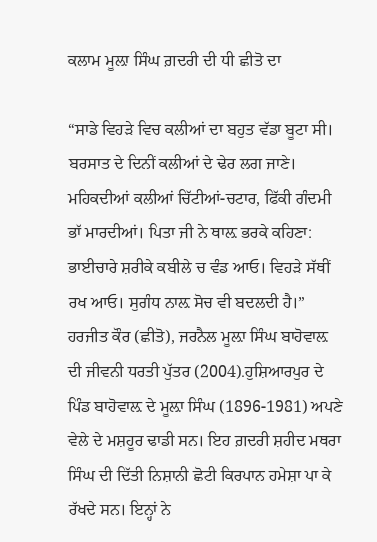ਕਲਾਮ ਮੂਲ਼ਾ ਸਿੰਘ ਗ਼ਦਰੀ ਦੀ ਧੀ ਛੀਤੋ ਦਾ

“ਸਾਡੇ ਵਿਹੜੇ ਵਿਚ ਕਲੀਆਂ ਦਾ ਬਹੁਤ ਵੱਡਾ ਬੂਟਾ ਸੀ। ਬਰਸਾਤ ਦੇ ਦਿਨੀਂ ਕਲੀਆਂ ਦੇ ਢੇਰ ਲਗ ਜਾਣੇ। ਮਹਿਕਦੀਆਂ ਕਲੀਆਂ ਚਿੱਟੀਆਂ-ਚਟਾਰ, ਫਿੱਕੀ ਗੰਦਮੀ ਭਾੱ ਮਾਰਦੀਆਂ। ਪਿਤਾ ਜੀ ਨੇ ਥਾਲ਼ ਭਰਕੇ ਕਹਿਣਾ: ਭਾਈਚਾਰੇ ਸ਼ਰੀਕੇ ਕਬੀਲੇ ਚ ਵੰਡ ਆਓ। ਵਿਹੜੇ ਸੱਥੀਂ ਰਖ ਆਓ। ਸੁਗੰਧ ਨਾਲ਼ ਸੋਚ ਵੀ ਬਦਲਦੀ ਹੈ।” ਹਰਜੀਤ ਕੌਰ (ਛੀਤੋ), ਜਰਨੈਲ ਮੂਲ਼ਾ ਸਿੰਘ ਬਾਹੋਵਾਲ਼ ਦੀ ਜੀਵਨੀ ਧਰਤੀ ਪੁੱਤਰ (2004).ਹੁਸ਼ਿਆਰਪੁਰ ਦੇ ਪਿੰਡ ਬਾਹੋਵਾਲ਼ ਦੇ ਮੂਲ਼ਾ ਸਿੰਘ (1896-1981) ਅਪਣੇ ਵੇਲੇ ਦੇ ਮਸ਼ਹੂਰ ਢਾਡੀ ਸਨ। ਇਹ ਗ਼ਦਰੀ ਸ਼ਹੀਦ ਮਥਰਾ ਸਿੰਘ ਦੀ ਦਿੱਤੀ ਨਿਸ਼ਾਨੀ ਛੋਟੀ ਕਿਰਪਾਨ ਹਮੇਸ਼ਾ ਪਾ ਕੇ ਰੱਖਦੇ ਸਨ। ਇਨ੍ਹਾਂ ਨੇ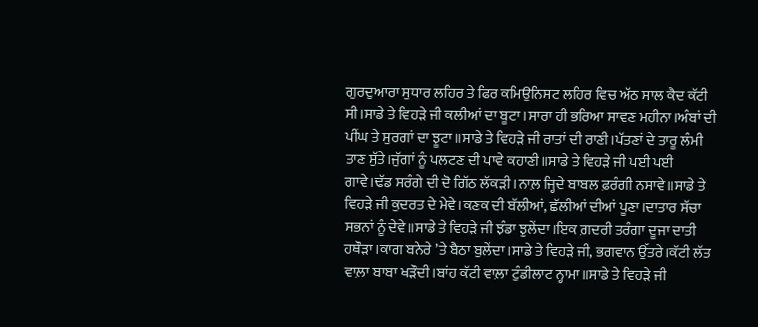ਗੁਰਦੁਆਰਾ ਸੁਧਾਰ ਲਹਿਰ ਤੇ ਫਿਰ ਕਮਿਉਨਿਸਟ ਲਹਿਰ ਵਿਚ ਅੱਠ ਸਾਲ ਕੈਦ ਕੱਟੀ ਸੀ।ਸਾਡੇ ਤੇ ਵਿਹੜੇ ਜੀ ਕਲੀਆਂ ਦਾ ਬੂਟਾ।ਸਾਰਾ ਹੀ ਭਰਿਆ ਸਾਵਣ ਮਹੀਨਾ।ਅੰਬਾਂ ਦੀ ਪੀਂਘ ਤੇ ਸੁਰਗਾਂ ਦਾ ਝੂਟਾ॥ਸਾਡੇ ਤੇ ਵਿਹੜੇ ਜੀ ਰਾਤਾਂ ਦੀ ਰਾਣੀ।ਪੱਤਣਾਂ ਦੇ ਤਾਰੂ ਲੰਮੀ ਤਾਣ ਸੁੱਤੇ।ਜੁੱਗਾਂ ਨੂੰ ਪਲਟਣ ਦੀ ਪਾਵੇ ਕਹਾਣੀ॥ਸਾਡੇ ਤੇ ਵਿਹੜੇ ਜੀ ਪਈ ਪਈ ਗਾਵੇ।ਢੱਡ ਸਰੰਗੇ ਦੀ ਦੋ ਗਿੱਠ ਲੱਕੜੀ।ਨਾਲ਼ ਜ੍ਹਿਦੇ ਬਾਬਲ ਫ਼ਰੰਗੀ ਨਸਾਵੇ॥ਸਾਡੇ ਤੇ ਵਿਹੜੇ ਜੀ ਕੁਦਰਤ ਦੇ ਮੇਵੇ।ਕਣਕ ਦੀ ਬੱਲੀਆਂ, ਛੱਲੀਆਂ ਦੀਆਂ ਪੂਣਾ।ਦਾਤਾਰ ਸੱਚਾ ਸਭਨਾਂ ਨੂੰ ਦੇਵੇ॥ਸਾਡੇ ਤੇ ਵਿਹੜੇ ਜੀ ਝੰਡਾ ਝੁਲੇਂਦਾ।ਇਕ ਗ਼ਦਰੀ ਤਰੰਗਾ ਦੂਜਾ ਦਾਤੀ ਹਥੌੜਾ।ਕਾਗ ਬਨੇਰੇ ’ਤੇ ਬੈਠਾ ਬੁਲੇਂਦਾ।ਸਾਡੇ ਤੇ ਵਿਹੜੇ ਜੀ, ਭਗਵਾਨ ਉੱਤਰੇ।ਕੱਟੀ ਲੱਤ ਵਾਲ਼ਾ ਬਾਬਾ ਖੜੌਦੀ।ਬਾਂਹ ਕੱਟੀ ਵਾਲ਼ਾ ਟੁੰਡੀਲਾਟ ਨ੍ਹਾਮਾ॥ਸਾਡੇ ਤੇ ਵਿਹੜੇ ਜੀ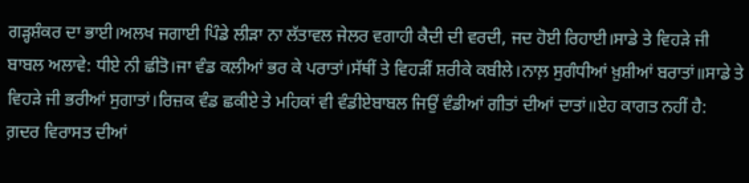ਗੜ੍ਹਸ਼ੰਕਰ ਦਾ ਭਾਈ।ਅਲਖ ਜਗਾਈ ਪਿੰਡੇ ਲੀੜਾ ਨਾ ਲੱਤਾਵਲ ਜੇਲਰ ਵਗਾਹੀ ਕੈਦੀ ਦੀ ਵਰਦੀ, ਜਦ ਹੋਈ ਰਿਹਾਈ।ਸਾਡੇ ਤੇ ਵਿਹੜੇ ਜੀ ਬਾਬਲ ਅਲਾਵੇ: ਧੀਏ ਨੀ ਛੀਤੋ।ਜਾ ਵੰਡ ਕਲੀਆਂ ਭਰ ਕੇ ਪਰਾਤਾਂ।ਸੱਥੀਂ ਤੇ ਵਿਹੜੀਂ ਸ਼ਰੀਕੇ ਕਬੀਲੇ।ਨਾਲ਼ ਸੁਗੰਧੀਆਂ ਖ਼ੁਸ਼ੀਆਂ ਬਰਾਤਾਂ॥ਸਾਡੇ ਤੇ ਵਿਹੜੇ ਜੀ ਭਰੀਆਂ ਸੁਗਾਤਾਂ।ਰਿਜ਼ਕ ਵੰਡ ਛਕੀਏ ਤੇ ਮਹਿਕਾਂ ਵੀ ਵੰਡੀਏਬਾਬਲ ਜਿਉਂ ਵੰਡੀਆਂ ਗੀਤਾਂ ਦੀਆਂ ਦਾਤਾਂ॥ਏਹ ਕਾਗਤ ਨਹੀਂ ਹੈ: ਗ਼ਦਰ ਵਿਰਾਸਤ ਦੀਆਂ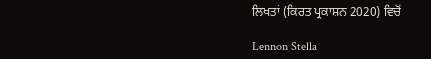ਲਿਖਤਾਂ (ਕਿਰਤ ਪ੍ਰਕਾਸ਼ਨ 2020) ਵਿਚੋਂ

Lennon Stella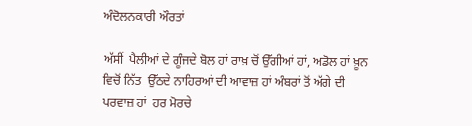ਅੰਦੋਲਨਕਾਰੀ ਔਰਤਾਂ

ਅੱਸੀਂ  ਪੈਲੀਆਂ ਦੇ ਗੂੰਜਦੇ ਬੋਲ ਹਾਂ ਰਾਖ਼ ਚੋਂ ਉੱਗੀਆਂ ਹਾਂ, ਅਡੋਲ ਹਾਂ ਖ਼ੂਨ ਵਿਚੋਂ ਨਿੱਤ  ਉੱਠਦੇ ਨਾਹਿਰਆਂ ਦੀ ਆਵਾਜ਼ ਹਾਂ ਅੰਬਰਾਂ ਤੋਂ ਅੱਗੇ ਦੀ ਪਰਵਾਜ਼ ਹਾਂ  ਹਰ ਮੋਰਚੇ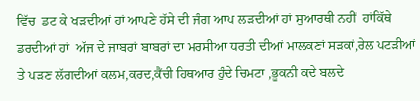ਵਿੱਚ  ਡਟ ਕੇ ਖੜਦੀਆਂ ਹਾਂ ਆਪਣੇ ਹੱਸੇ ਦੀ ਜੰਗ ਆਪ ਲੜਦੀਆਂ ਹਾਂ ਸੁਆਰਥੀ ਨਹੀਂ  ਹਾਂਕਿੱਥੇ  ਡਰਦੀਆਂ ਹਾਂ  ਅੱਜ ਦੇ ਜਾਬਰਾਂ ਬਾਬਰਾਂ ਦਾ ਮਰਸੀਆ ਧਰਤੀ ਦੀਆਂ ਮਾਲਕਣਾਂ ਸੜਕਾਂ,ਰੇਲ ਪਟੜੀਆਂ ਤੇ ਪੜਣ ਲੱਗਦੀਆਂ ਕਲਮ,ਕਰਦ,ਕੈਂਚੀ ਹਿਥਆਰ ਹੁੰਦੇ ਚਿਮਟਾ ,ਭੂਕਨੀ ਕਦੇ ਬਲਦੇ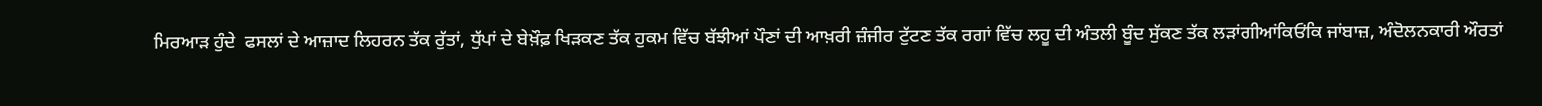ਮਿਰਆੜ ਹੁੰਦੇ  ਫਸਲਾਂ ਦੇ ਆਜ਼ਾਦ ਲਿਹਰਨ ਤੱਕ ਰੁੱਤਾਂ, ਧੁੱਪਾਂ ਦੇ ਬੇਖ਼ੌਫ਼ ਖਿੜਕਣ ਤੱਕ ਹੁਕਮ ਵਿੱਚ ਬੱਝੀਆਂ ਪੌਣਾਂ ਦੀ ਆਖ਼ਰੀ ਜ਼ੰਜੀਰ ਟੁੱਟਣ ਤੱਕ ਰਗਾਂ ਵਿੱਚ ਲਹੂ ਦੀ ਅੰਤਲੀ ਬੂੰਦ ਸੁੱਕਣ ਤੱਕ ਲੜਾਂਗੀਆਂਕਿਓਂਕਿ ਜਾਂਬਾਜ਼, ਅੰਦੋਲਨਕਾਰੀ ਔਰਤਾਂ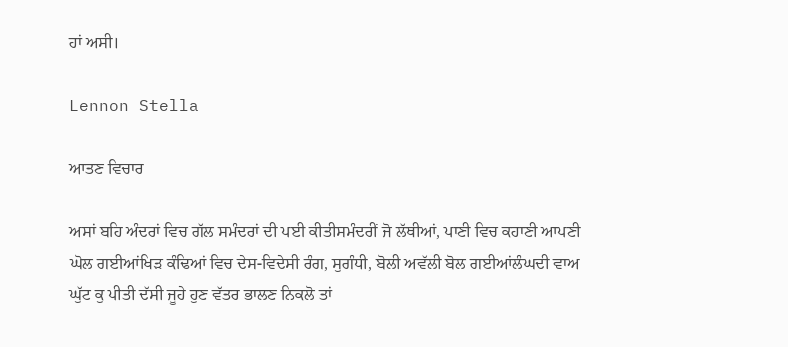ਹਾਂ ਅਸੀ।

Lennon Stella

ਆਤਣ ਵਿਚਾਰ

ਅਸਾਂ ਬਹਿ ਅੰਦਰਾਂ ਵਿਚ ਗੱਲ ਸਮੰਦਰਾਂ ਦੀ ਪਈ ਕੀਤੀਸਮੰਦਰੀਂ ਜੋ ਲੱਥੀਆਂ, ਪਾਣੀ ਵਿਚ ਕਹਾਣੀ ਆਪਣੀ ਘੋਲ ਗਈਆਂਖਿੜ ਕੰਢਿਆਂ ਵਿਚ ਦੇਸ-ਵਿਦੇਸੀ ਰੰਗ, ਸੁਗੰਧੀ, ਬੋਲੀ ਅਵੱਲੀ ਬੋਲ ਗਈਆਂਲੰਘਦੀ ਵਾਅ ਘੁੱਟ ਕੁ ਪੀਤੀ ਦੱਸੀ ਜੂਹੇ ਹੁਣ ਵੱਤਰ ਭਾਲਣ ਨਿਕਲੋ ਤਾਂ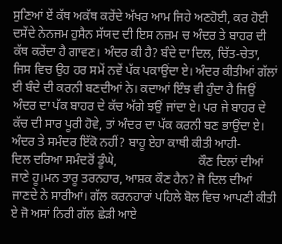ਸੁਣਿਆਂ ਏਂ ਕੱਥ ਅਕੱਥ ਕਰੇਂਦੇ ਅੱਖਰ ਆਮ ਜਿਹੇ ਅਣਹੋਈ, ਕਰ ਹੋਈ ਦਸੇਂਦੇ ਨੇਨਜਮ ਹੁਸੈਨ ਸੱਯਦ ਦੀ ਇਸ ਨਜ਼ਮ ਚ ਅੰਦਰ ਤੇ ਬਾਹਰ ਦੀ ਕੱਥ ਕਰੇਂਦਾ ਹੈ ਗਾਵਣ। ਅੰਦਰ ਕੀ ਹੈ? ਬੰਦੇ ਦਾ ਦਿਲ, ਚਿੱਤ-ਚੇਤਾ, ਜਿਸ ਵਿਚ ਉਹ ਹਰ ਸਮੇਂ ਨਵੇਂ ਪੱਕ ਪਕਾਉਂਦਾ ਏ। ਅੰਦਰ ਕੀਤੀਆਂ ਗੱਲਾਂ ਈ ਬੰਦੇ ਦੀ ਕਰਨੀ ਬਣਦੀਆਂ ਨੇ। ਕਦਾਆਂ ਇੰਝ ਵੀ ਹੁੰਦਾ ਹੈ ਜਿਉਂ ਅੰਦਰ ਦਾ ਪੱਕ ਬਾਹਰ ਦੇ ਕੱਚ ਅੱਗੇ ਝਉਂ ਜਾਂਦਾ ਏ। ਪਰ ਜੇ ਬਾਹਰ ਦੇ ਕੱਚ ਦੀ ਸਾਰ ਪੂਰੀ ਹੋਵੇ, ਤਾਂ ਅੰਦਰ ਦਾ ਪੱਕ ਕਰਨੀ ਬਣ ਭਾਉਂਦਾ ਏ। ਅੰਦਰ ਤੇ ਸਮੰਦਰ ਇੱਕੋ ਨਹੀਂ? ਬਾਹੂ ਏਹਾ ਕਾਥੀ ਕੀਤੀ ਆਹੀ-        ਦਿਲ ਦਰਿਆ ਸਮੰਦਰੋਂ ਡੂੰਘੇ,                          ਕੌਣ ਦਿਲਾਂ ਦੀਆਂ ਜਾਣੇ ਹੂ।ਮਨ ਤਾਰੂ ਤਰਨਹਾਰ, ਆਸ਼ਕ ਕੌਣ ਹੈਨ? ਜੋ ਦਿਲ ਦੀਆਂ ਜਾਣਦੇ ਨੇ ਸਾਰੀਆਂ। ਗੱਲ ਕਰਨਹਾਰਾਂ ਪਹਿਲੇ ਬੋਲ ਵਿਚ ਆਪਣੀ ਕੀਤੀ ਏ ਜੋ ਅਸਾਂ ਨਿਰੀ ਗੱਲ ਛੇੜੀ ਆਏ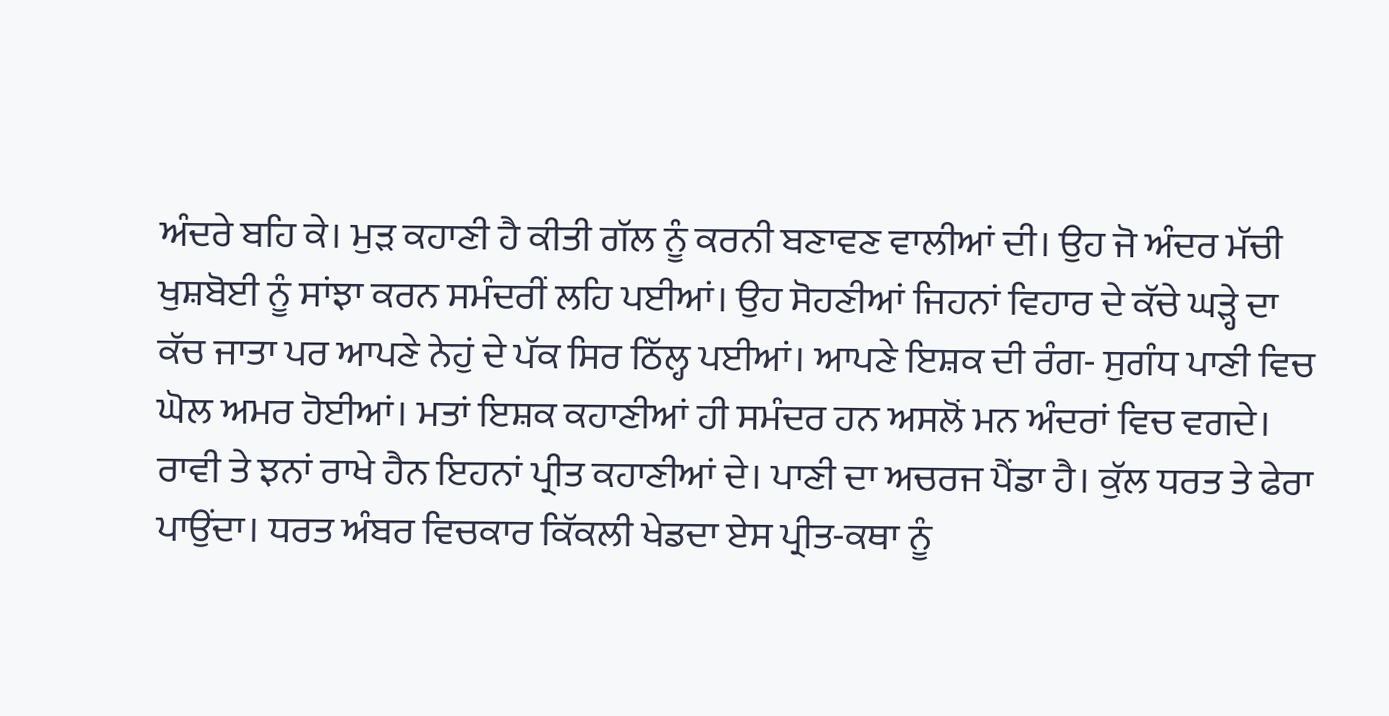ਅੰਦਰੇ ਬਹਿ ਕੇ। ਮੁੜ ਕਹਾਣੀ ਹੈ ਕੀਤੀ ਗੱਲ ਨੂੰ ਕਰਨੀ ਬਣਾਵਣ ਵਾਲੀਆਂ ਦੀ। ਉਹ ਜੋ ਅੰਦਰ ਮੱਚੀ ਖੁਸ਼ਬੋਈ ਨੂੰ ਸਾਂਝਾ ਕਰਨ ਸਮੰਦਰੀਂ ਲਹਿ ਪਈਆਂ। ਉਹ ਸੋਹਣੀਆਂ ਜਿਹਨਾਂ ਵਿਹਾਰ ਦੇ ਕੱਚੇ ਘੜ੍ਹੇ ਦਾ ਕੱਚ ਜਾਤਾ ਪਰ ਆਪਣੇ ਨੇਹੁਂ ਦੇ ਪੱਕ ਸਿਰ ਠਿੱਲ੍ਹ ਪਈਆਂ। ਆਪਣੇ ਇਸ਼ਕ ਦੀ ਰੰਗ- ਸੁਗੰਧ ਪਾਣੀ ਵਿਚ ਘੋਲ ਅਮਰ ਹੋਈਆਂ। ਮਤਾਂ ਇਸ਼ਕ ਕਹਾਣੀਆਂ ਹੀ ਸਮੰਦਰ ਹਨ ਅਸਲੋਂ ਮਨ ਅੰਦਰਾਂ ਵਿਚ ਵਗਦੇ। ਰਾਵੀ ਤੇ ਝਨਾਂ ਰਾਖੇ ਹੈਨ ਇਹਨਾਂ ਪ੍ਰੀਤ ਕਹਾਣੀਆਂ ਦੇ। ਪਾਣੀ ਦਾ ਅਚਰਜ ਪੈਂਡਾ ਹੈ। ਕੁੱਲ ਧਰਤ ਤੇ ਫੇਰਾ ਪਾਉਂਦਾ। ਧਰਤ ਅੰਬਰ ਵਿਚਕਾਰ ਕਿੱਕਲੀ ਖੇਡਦਾ ਏਸ ਪ੍ਰੀਤ-ਕਥਾ ਨੂੰ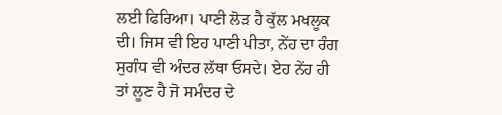ਲਈ ਫਿਰਿਆ। ਪਾਣੀ ਲੋੜ ਹੈ ਕੁੱਲ ਮਖਲੂਕ ਦੀ। ਜਿਸ ਵੀ ਇਹ ਪਾਣੀ ਪੀਤਾ, ਨੇਂਹ ਦਾ ਰੰਗ ਸੁਗੰਧ ਵੀ ਅੰਦਰ ਲੱਥਾ ਓਸਦੇ। ਏਹ ਨੇਂਹ ਹੀ ਤਾਂ ਲੂਣ ਹੈ ਜੋ ਸਮੰਦਰ ਦੇ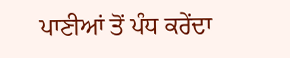ਪਾਣੀਆਂ ਤੋਂ ਪੰਧ ਕਰੇਂਦਾ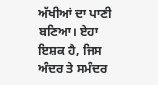ਅੱਖੀਆਂ ਦਾ ਪਾਣੀ ਬਣਿਆ। ਏਹਾ ਇਸ਼ਕ ਹੈ, ਜਿਸ ਅੰਦਰ ਤੇ ਸਮੰਦਰ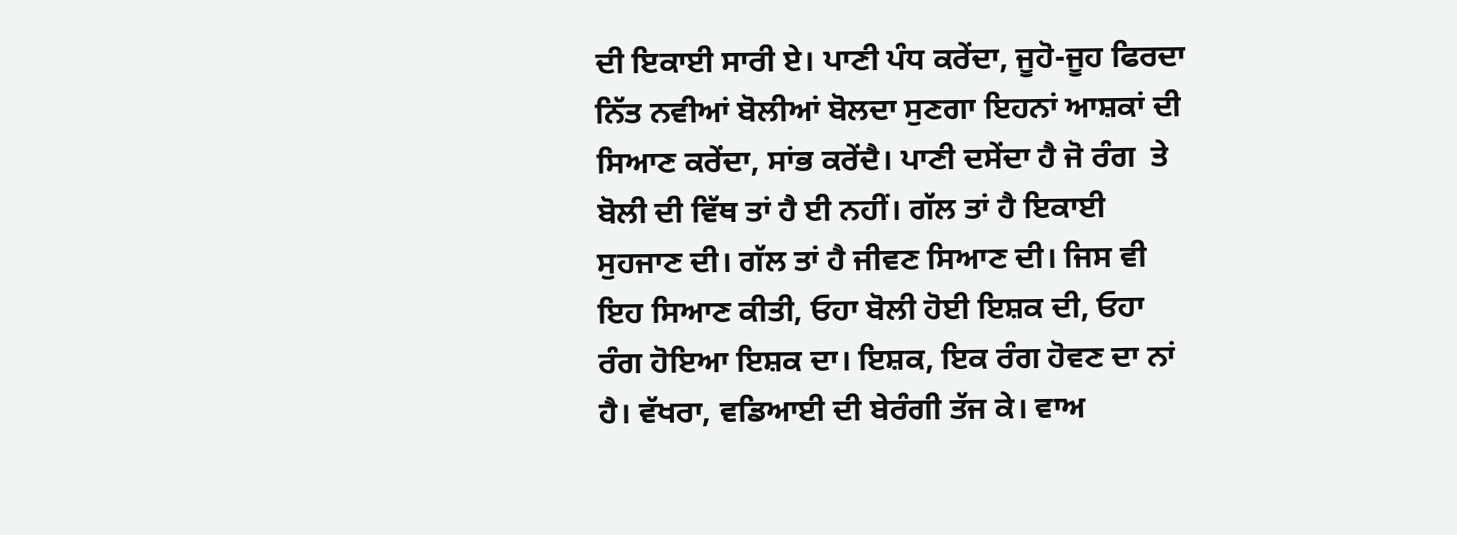ਦੀ ਇਕਾਈ ਸਾਰੀ ਏ। ਪਾਣੀ ਪੰਧ ਕਰੇਂਦਾ, ਜੂਹੋ-ਜੂਹ ਫਿਰਦਾ ਨਿੱਤ ਨਵੀਆਂ ਬੋਲੀਆਂ ਬੋਲਦਾ ਸੁਣਗਾ ਇਹਨਾਂ ਆਸ਼ਕਾਂ ਦੀ ਸਿਆਣ ਕਰੇਂਦਾ, ਸਾਂਭ ਕਰੇਂਦੈ। ਪਾਣੀ ਦਸੇਂਦਾ ਹੈ ਜੋ ਰੰਗ  ਤੇ ਬੋਲੀ ਦੀ ਵਿੱਥ ਤਾਂ ਹੈ ਈ ਨਹੀਂ। ਗੱਲ ਤਾਂ ਹੈ ਇਕਾਈ ਸੁਹਜਾਣ ਦੀ। ਗੱਲ ਤਾਂ ਹੈ ਜੀਵਣ ਸਿਆਣ ਦੀ। ਜਿਸ ਵੀ ਇਹ ਸਿਆਣ ਕੀਤੀ, ਓਹਾ ਬੋਲੀ ਹੋਈ ਇਸ਼ਕ ਦੀ, ਓਹਾ ਰੰਗ ਹੋਇਆ ਇਸ਼ਕ ਦਾ। ਇਸ਼ਕ, ਇਕ ਰੰਗ ਹੋਵਣ ਦਾ ਨਾਂ ਹੈ। ਵੱਖਰਾ, ਵਡਿਆਈ ਦੀ ਬੇਰੰਗੀ ਤੱਜ ਕੇ। ਵਾਅ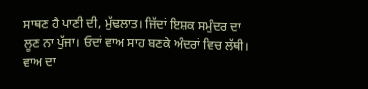ਸਾਥਣ ਹੈ ਪਾਣੀ ਦੀ, ਮੁੱਢਲਾਤ। ਜਿੱਦਾਂ ਇਸ਼ਕ ਸਮੁੰਦਰ ਦਾ ਲੂਣ ਨਾ ਪੁੱਜਾ। ਓਦਾਂ ਵਾਅ ਸਾਹ ਬਣਕੇ ਅੰਦਰਾਂ ਵਿਚ ਲੱਥੀ। ਵਾਅ ਦਾ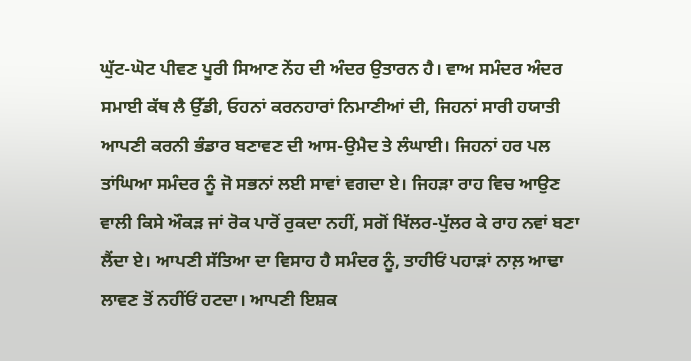ਘੁੱਟ-ਘੋਟ ਪੀਵਣ ਪੂਰੀ ਸਿਆਣ ਨੇਂਹ ਦੀ ਅੰਦਰ ਉਤਾਰਨ ਹੈ। ਵਾਅ ਸਮੰਦਰ ਅੰਦਰ ਸਮਾਈ ਕੱਥ ਲੈ ਉੱਡੀ, ਓਹਨਾਂ ਕਰਨਹਾਰਾਂ ਨਿਮਾਣੀਆਂ ਦੀ, ਜਿਹਨਾਂ ਸਾਰੀ ਹਯਾਤੀ ਆਪਣੀ ਕਰਨੀ ਭੰਡਾਰ ਬਣਾਵਣ ਦੀ ਆਸ-ਉਮੈਦ ਤੇ ਲੰਘਾਈ। ਜਿਹਨਾਂ ਹਰ ਪਲ ਤਾਂਘਿਆ ਸਮੰਦਰ ਨੂੰ ਜੋ ਸਭਨਾਂ ਲਈ ਸਾਵਾਂ ਵਗਦਾ ਏ। ਜਿਹੜਾ ਰਾਹ ਵਿਚ ਆਉਣ ਵਾਲੀ ਕਿਸੇ ਔਕੜ ਜਾਂ ਰੋਕ ਪਾਰੋਂ ਰੁਕਦਾ ਨਹੀਂ, ਸਗੋਂ ਖਿੱਲਰ-ਪੁੱਲਰ ਕੇ ਰਾਹ ਨਵਾਂ ਬਣਾ ਲੈਂਦਾ ਏ। ਆਪਣੀ ਸੱਤਿਆ ਦਾ ਵਿਸਾਹ ਹੈ ਸਮੰਦਰ ਨੂੰ, ਤਾਹੀਓਂ ਪਹਾੜਾਂ ਨਾਲ਼ ਆਢਾ ਲਾਵਣ ਤੋਂ ਨਹੀਂਓਂ ਹਟਦਾ। ਆਪਣੀ ਇਸ਼ਕ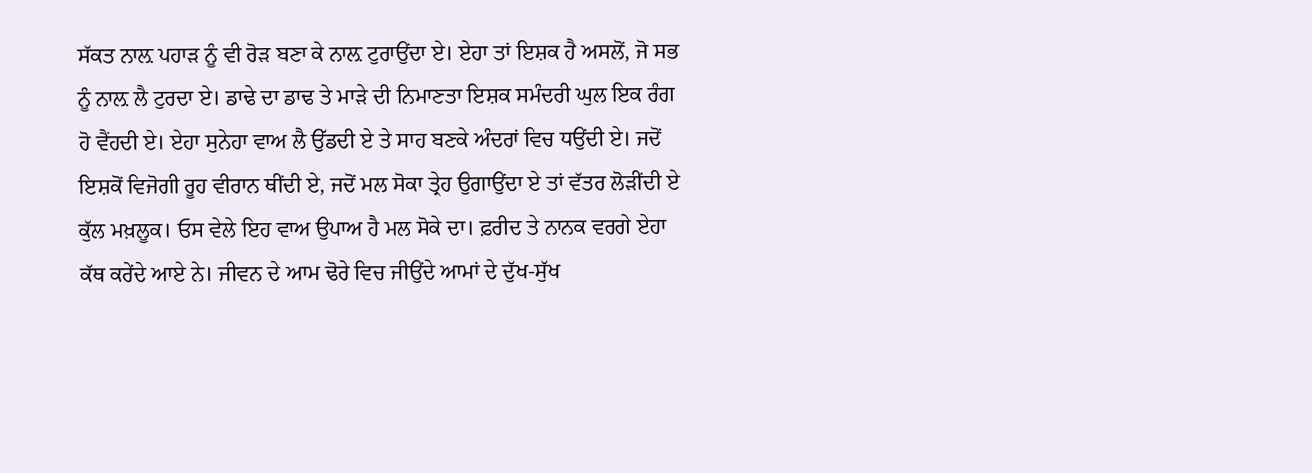ਸੱਕਤ ਨਾਲ਼ ਪਹਾੜ ਨੂੰ ਵੀ ਰੋੜ ਬਣਾ ਕੇ ਨਾਲ਼ ਟੁਰਾਉਂਦਾ ਏ। ਏਹਾ ਤਾਂ ਇਸ਼ਕ ਹੈ ਅਸਲੋਂ, ਜੋ ਸਭ ਨੂੰ ਨਾਲ਼ ਲੈ ਟੁਰਦਾ ਏ। ਡਾਢੇ ਦਾ ਡਾਢ ਤੇ ਮਾੜੇ ਦੀ ਨਿਮਾਣਤਾ ਇਸ਼ਕ ਸਮੰਦਰੀ ਘੁਲ ਇਕ ਰੰਗ ਹੋ ਵੈਂਹਦੀ ਏ। ਏਹਾ ਸੁਨੇਹਾ ਵਾਅ ਲੈ ਉੱਡਦੀ ਏ ਤੇ ਸਾਹ ਬਣਕੇ ਅੰਦਰਾਂ ਵਿਚ ਧਉਂਦੀ ਏ। ਜਦੋਂ ਇਸ਼ਕੋਂ ਵਿਜੋਗੀ ਰੂਹ ਵੀਰਾਨ ਥੀਂਦੀ ਏ, ਜਦੋਂ ਮਲ ਸੋਕਾ ਤ੍ਰੇਹ ਉਗਾਉਂਦਾ ਏ ਤਾਂ ਵੱਤਰ ਲੋੜੀਂਦੀ ਏ ਕੁੱਲ ਮਖ਼ਲੂਕ। ਓਸ ਵੇਲੇ ਇਹ ਵਾਅ ਉਪਾਅ ਹੈ ਮਲ ਸੋਕੇ ਦਾ। ਫ਼ਰੀਦ ਤੇ ਨਾਨਕ ਵਰਗੇ ਏਹਾ ਕੱਥ ਕਰੇਂਦੇ ਆਏ ਨੇ। ਜੀਵਨ ਦੇ ਆਮ ਢੋਰੇ ਵਿਚ ਜੀਉਂਦੇ ਆਮਾਂ ਦੇ ਦੁੱਖ-ਸੁੱਖ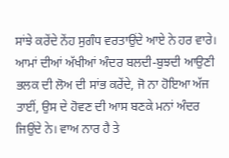ਸਾਂਝੇ ਕਰੇਂਦੇ ਨੇਂਹ ਸੁਗੰਧ ਵਰਤਾਉਂਦੇ ਆਏ ਨੇ ਹਰ ਵਾਰੇ। ਆਮਾਂ ਦੀਆਂ ਅੱਖੀਆਂ ਅੰਦਰ ਬਲਦੀ-ਬੁਝਦੀ ਆਉਣੀ ਭਲਕ ਦੀ ਲੋਅ ਦੀ ਸਾਂਭ ਕਰੇਂਦੇ, ਜੋ ਨਾ ਹੋਇਆ ਅੱਜ ਤਾਈਂ, ਉਸ ਦੇ ਹੋਵਣ ਦੀ ਆਸ ਬਣਕੇ ਮਨਾਂ ਅੰਦਰ ਜਿਉਂਦੇ ਨੇ। ਵਾਅ ਨਾਰ ਹੈ ਤੇ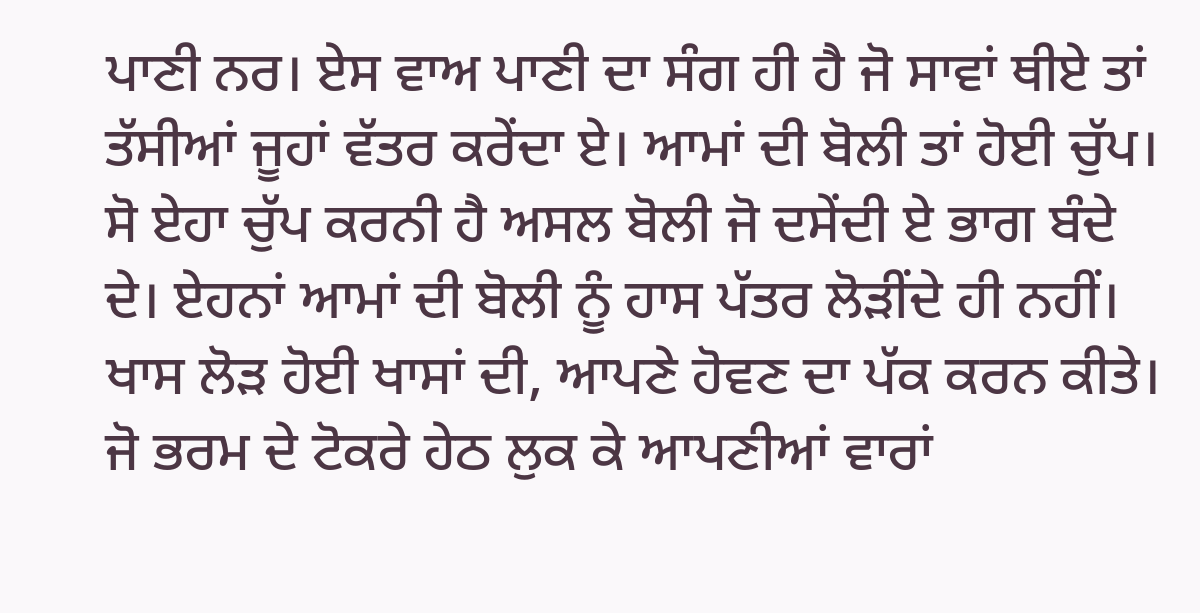ਪਾਣੀ ਨਰ। ਏਸ ਵਾਅ ਪਾਣੀ ਦਾ ਸੰਗ ਹੀ ਹੈ ਜੋ ਸਾਵਾਂ ਥੀਏ ਤਾਂ ਤੱਸੀਆਂ ਜੂਹਾਂ ਵੱਤਰ ਕਰੇਂਦਾ ਏ। ਆਮਾਂ ਦੀ ਬੋਲੀ ਤਾਂ ਹੋਈ ਚੁੱਪ। ਸੋ ਏਹਾ ਚੁੱਪ ਕਰਨੀ ਹੈ ਅਸਲ ਬੋਲੀ ਜੋ ਦਸੇਂਦੀ ਏ ਭਾਗ ਬੰਦੇ ਦੇ। ਏਹਨਾਂ ਆਮਾਂ ਦੀ ਬੋਲੀ ਨੂੰ ਹਾਸ ਪੱਤਰ ਲੋੜੀਂਦੇ ਹੀ ਨਹੀਂ। ਖਾਸ ਲੋੜ ਹੋਈ ਖਾਸਾਂ ਦੀ, ਆਪਣੇ ਹੋਵਣ ਦਾ ਪੱਕ ਕਰਨ ਕੀਤੇ। ਜੋ ਭਰਮ ਦੇ ਟੋਕਰੇ ਹੇਠ ਲੁਕ ਕੇ ਆਪਣੀਆਂ ਵਾਰਾਂ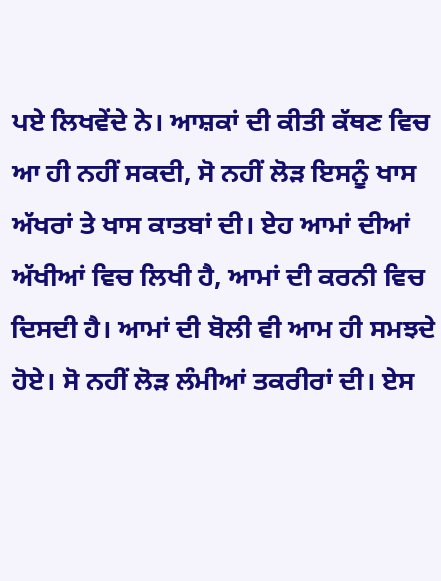ਪਏ ਲਿਖਵੇਂਦੇ ਨੇ। ਆਸ਼ਕਾਂ ਦੀ ਕੀਤੀ ਕੱਥਣ ਵਿਚ ਆ ਹੀ ਨਹੀਂ ਸਕਦੀ, ਸੋ ਨਹੀਂ ਲੋੜ ਇਸਨੂੰ ਖਾਸ ਅੱਖਰਾਂ ਤੇ ਖਾਸ ਕਾਤਬਾਂ ਦੀ। ਏਹ ਆਮਾਂ ਦੀਆਂ ਅੱਖੀਆਂ ਵਿਚ ਲਿਖੀ ਹੈ, ਆਮਾਂ ਦੀ ਕਰਨੀ ਵਿਚ ਦਿਸਦੀ ਹੈ। ਆਮਾਂ ਦੀ ਬੋਲੀ ਵੀ ਆਮ ਹੀ ਸਮਝਦੇ ਹੋਏ। ਸੋ ਨਹੀਂ ਲੋੜ ਲੰਮੀਆਂ ਤਕਰੀਰਾਂ ਦੀ। ਏਸ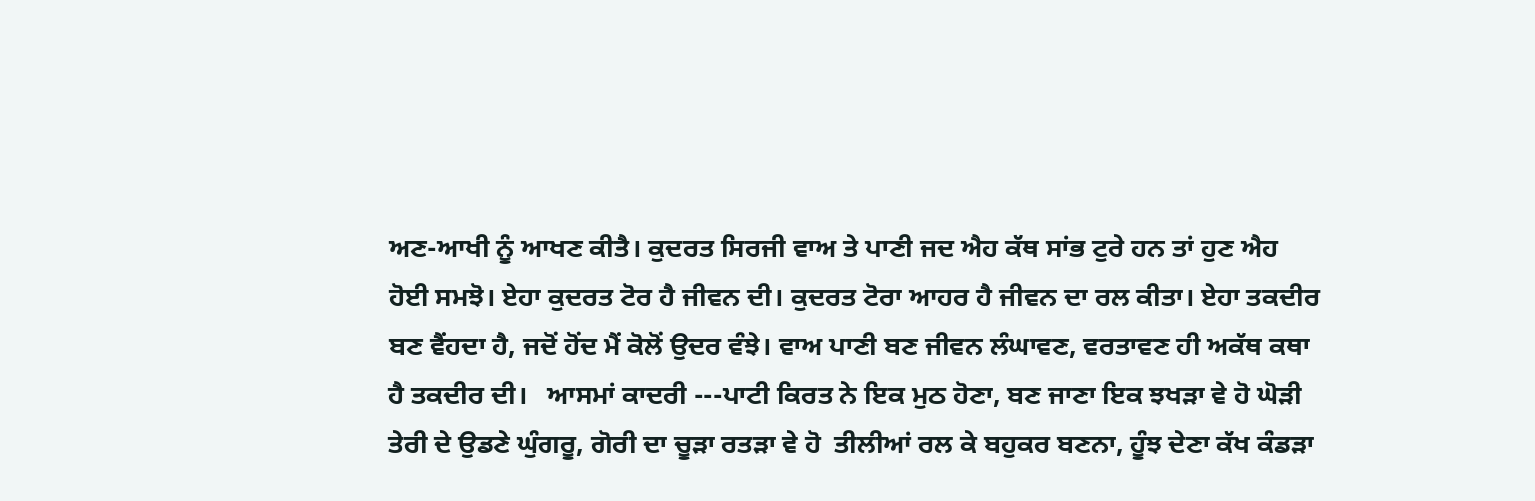ਅਣ-ਆਖੀ ਨੂੰ ਆਖਣ ਕੀਤੈ। ਕੁਦਰਤ ਸਿਰਜੀ ਵਾਅ ਤੇ ਪਾਣੀ ਜਦ ਐਹ ਕੱਥ ਸਾਂਭ ਟੁਰੇ ਹਨ ਤਾਂ ਹੁਣ ਐਹ ਹੋਈ ਸਮਝੋ। ਏਹਾ ਕੁਦਰਤ ਟੋਰ ਹੈ ਜੀਵਨ ਦੀ। ਕੁਦਰਤ ਟੋਰਾ ਆਹਰ ਹੈ ਜੀਵਨ ਦਾ ਰਲ ਕੀਤਾ। ਏਹਾ ਤਕਦੀਰ ਬਣ ਵੈਂਹਦਾ ਹੈ, ਜਦੋਂ ਹੋਂਦ ਮੈਂ ਕੋਲੋਂ ਉਦਰ ਵੰਝੇ। ਵਾਅ ਪਾਣੀ ਬਣ ਜੀਵਨ ਲੰਘਾਵਣ, ਵਰਤਾਵਣ ਹੀ ਅਕੱਥ ਕਥਾ ਹੈ ਤਕਦੀਰ ਦੀ।   ਆਸਮਾਂ ਕਾਦਰੀ ---ਪਾਟੀ ਕਿਰਤ ਨੇ ਇਕ ਮੁਠ ਹੋਣਾ, ਬਣ ਜਾਣਾ ਇਕ ਝਖੜਾ ਵੇ ਹੋ ਘੋੜੀ ਤੇਰੀ ਦੇ ਉਡਣੇ ਘੁੰਗਰੂ, ਗੋਰੀ ਦਾ ਚੂੜਾ ਰਤੜਾ ਵੇ ਹੋ  ਤੀਲੀਆਂ ਰਲ ਕੇ ਬਹੁਕਰ ਬਣਨਾ, ਹੂੰਝ ਦੇਣਾ ਕੱਖ ਕੰਡੜਾ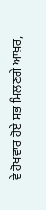ਵੇ ਹੋਖਵਾਰ ਹੋਏ ਸਭ ਮਿਲਣਗੇ ਆਖ਼ਰ,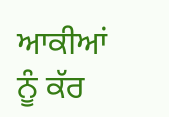ਆਕੀਆਂ ਨੂੰ ਕੱਰ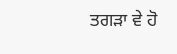ਤਗੜਾ ਵੇ ਹੋ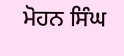ਮੋਹਨ ਸਿੰਘ